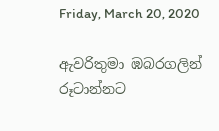Friday, March 20, 2020

ඇවරිතුමා ඹබරගලින් රූටාන්නට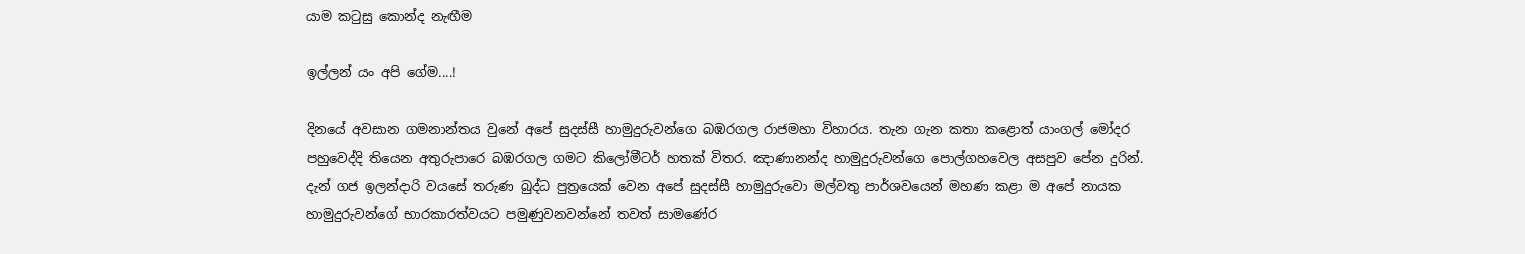යාම කටුසු ‌කොන්ද නැඟීම

ඉල්ලන් යං අපි ‌ගේම....!

දිනයේ අවසාන ගමනාන්තය වුනේ අපේ සුදස්සී හාමුදුරුවන්ගෙ බඹරගල රාජමහා විහාරය. තැන ගැන කතා කළොත් යාංගල් මෝදර පහුවෙද්දි තියෙන අතුරුපාරෙ බඹරගල ගමට කිලෝමීටර් හතක් විතර. ඤාණානන්ද හාමුදුරුවන්ගෙ පොල්ගහවෙල අසපුව පේන දුරින්. දැන් ගජ ඉලන්දාරි වයසේ තරුණ බුද්ධ පුත්‍රයෙක් වෙන අපේ සුදස්සී හාමුදුරුවො මල්වතු පාර්ශවයෙන් මහණ කළා ම අපේ නායක හාමුදුරුවන්ගේ භාරකාරත්වයට පමුණුවනවන්නේ තවත් සාමණේර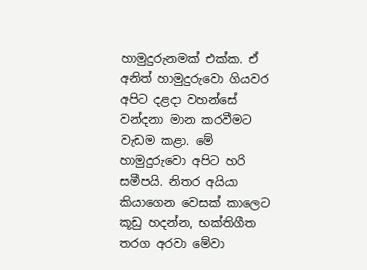හාමුදුරුනමක් එක්ක. ඒ අනිත් හාමුදුරුවො ගියවර අපිට දළදා වහන්සේ වන්දනා මාන කරවීමට වැඩම කළා. මේ හාමුදුරුවො අපිට හරි සමීපයි. නිතර අයියා කියාගෙන වෙසක් කාලෙට කූඩු හදන්න, භක්තිගීත තරග අරවා මේවා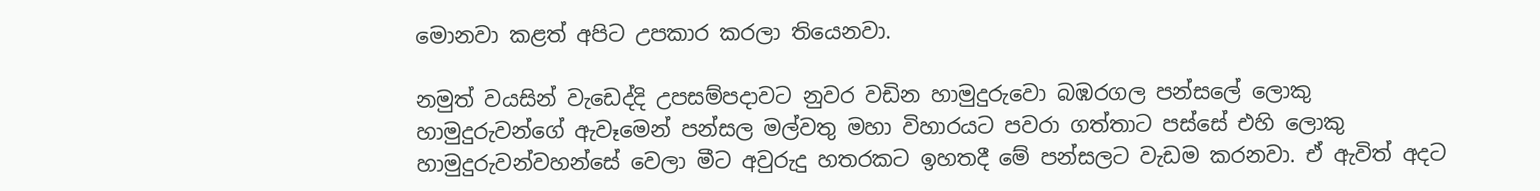මොනවා කළත් අපිට උපකාර කරලා තියෙනවා.

නමුත් වයසින් වැඩෙද්දි උපසම්පදාවට නුවර වඩින හාමුදුරුවො බඹරගල පන්සලේ ලොකු හාමුදුරුවන්ගේ ඇවෑමෙන් පන්සල මල්වතු මහා විහාරයට පවරා ගත්තාට පස්සේ එහි ලොකු හාමුදුරුවන්වහන්සේ වෙලා මීට අවුරුදු හතරකට ඉහතදී මේ පන්සලට වැඩම කරනවා. ඒ ඇවිත් අදට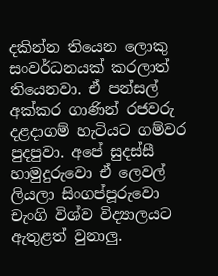දකින්න තියෙන ලොකු සංවර්ධනයක් කරලාත් තියෙනවා. ඒ පන්සල් අක්කර ගාණින් රජවරු දළදාගම් හැටියට ගම්වර පුදපුවා. අපේ සුදස්සී හාමුදුරුවො ඒ ලෙවල් ලියලා සිංගප්පූරුවො චැංගි විශ්ව විද්‍යාලයට ඇතුළත් වුනාලු.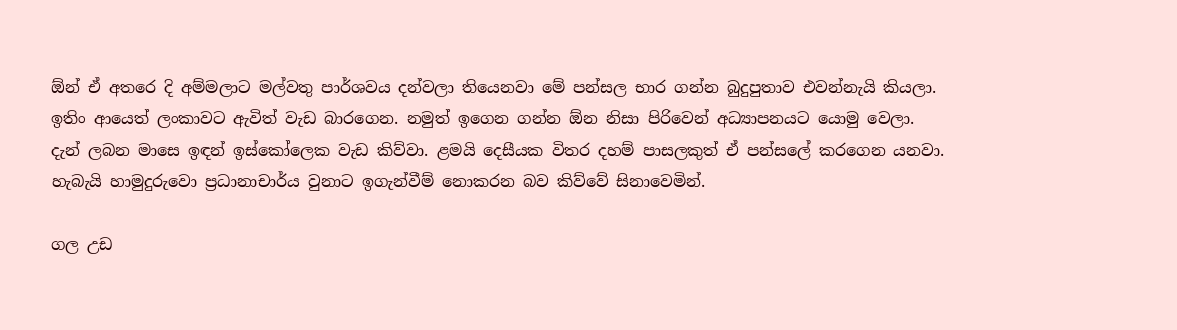ඕන් ඒ අතරෙ දි අම්මලාට මල්වතු පාර්ශවය දන්වලා තියෙනවා මේ පන්සල භාර ගන්න බුදුපුතාව එවන්නැයි කියලා. ඉතිං ආයෙත් ලංකාවට ඇවිත් වැඩ බාරගෙන. නමුත් ඉගෙන ගන්න ඕන නිසා පිරිවෙන් අධ්‍යාපනයට යොමු වෙලා. දැන් ලබන මාසෙ ඉඳන් ඉස්කෝලෙක වැඩ කිව්වා. ළමයි දෙසීයක විතර දහම් පාසලකුත් ඒ පන්සලේ කරගෙන යනවා. හැබැයි හාමුදුරුවො ප්‍රධානාචාර්ය වුනාට ඉගැන්වීම් නොකරන බව කිව්වේ සිනාවෙමින්.

ගල උඩ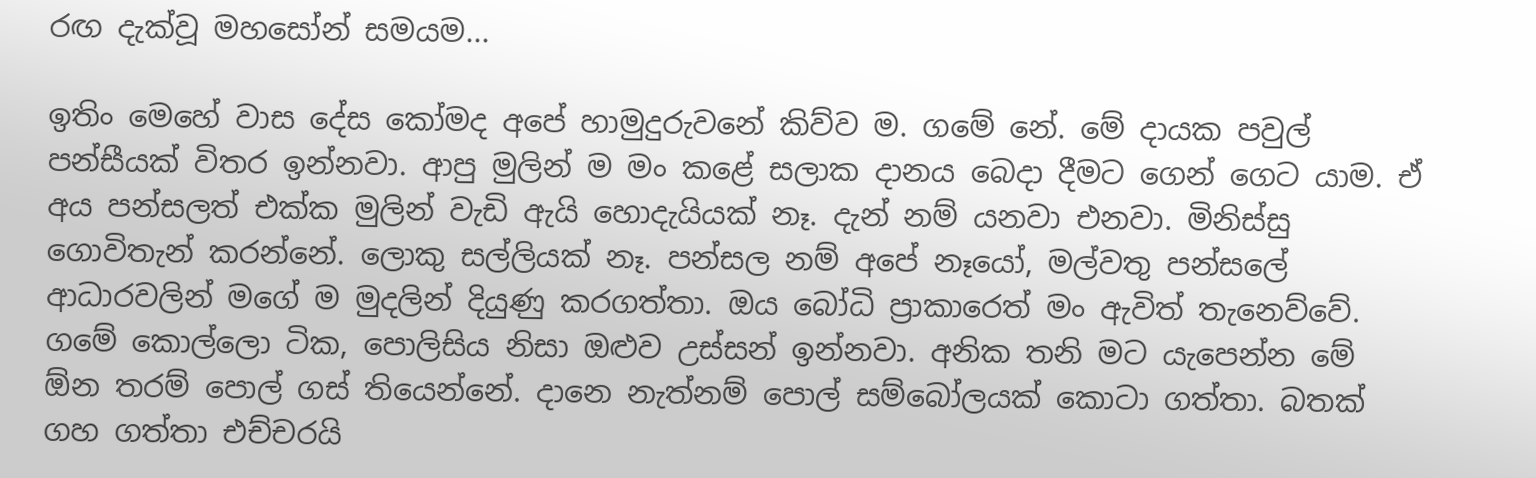රඟ දැක්වූ මහසෝන් සමයම...

ඉතිං මෙහේ වාස දේස කෝමද අපේ හාමුදුරුවනේ කිව්ව ම. ගමේ නේ. මේ දායක පවුල් පන්සීයක් විතර ඉන්නවා. ආපු මුලින් ම මං කළේ සලාක දානය බෙදා දීමට ගෙන් ගෙට යාම. ඒ අය පන්සලත් එක්ක මුලින් වැඩි ඇයි හොදැයියක් නෑ. දැන් නම් යනවා එනවා. මිනිස්සු ගොවිතැන් කරන්නේ. ලොකු සල්ලියක් නෑ. පන්සල නම් අපේ නෑයෝ, මල්වතු පන්සලේ ආධාරවලින් මගේ ම මුදලින් දියුණු කරගත්තා. ඔය බෝධි ප්‍රාකාරෙත් මං ඇවිත් තැනෙව්වේ. ගමේ කොල්ලො ටික, පොලිසිය නිසා ඔළුව උස්සන් ඉන්නවා. අනික තනි මට යැපෙන්න මේ ඕන තරම් පොල් ගස් තියෙන්නේ. දානෙ නැත්නම් පොල් සම්බෝලයක් කොටා ගත්තා. බතක් ගහ ගත්තා එච්චරයි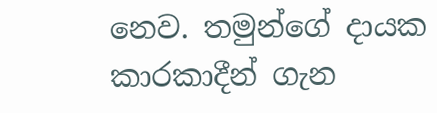නෙව. තමුන්ගේ දායක කාරකාදීන් ගැන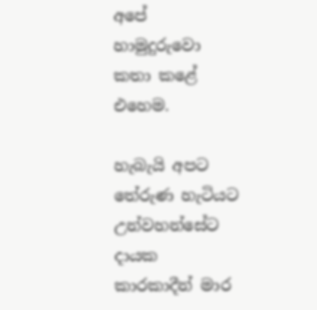අපේ හාමුදුරුවො කතා කළේ එහෙම.

හැබැයි අපට තේරුණ හැටියට උන්වහන්සේට දායක කාරකාදීන් මාර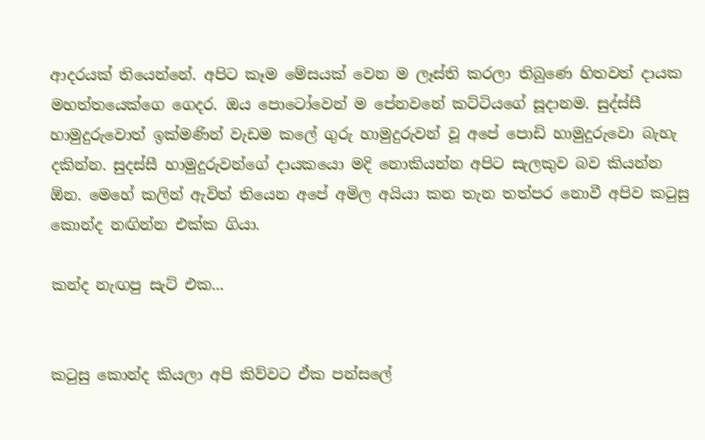ආදරයක් තියෙන්නේ. අපිට කෑම මේසයක් වෙන ම ලෑස්ති කරලා තිබුණෙ හිතවත් දායක මහත්තයෙක්ගෙ ගෙදර. ඔය පොටෝවෙන් ම පේනවනේ කට්ටියගේ සූදානම. සුද්ස්සී හාමුදුරුවොත් ඉක්මණින් වැඩම කලේ ගුරු හාමුදුරුවන් වූ අපේ පොඩි හාමුදුරුවො බැහැ දකින්න. සුදස්සී හාමුදුරුවන්ගේ දායකයො මදි නොකියන්න අපිට සැලකුව බව කියන්න ඕන. මෙහේ කලින් ඇවිත් තියෙන අපේ අමිල අයියා කන තැන තත්පර නොවී අපිව කටුසු කොන්ද නඟින්න එක්ක ගියා.

කන්ද නැඟපු සැට් එක...


කටුසු කොන්ද කියලා අපි කිව්වට ඒක පන්සලේ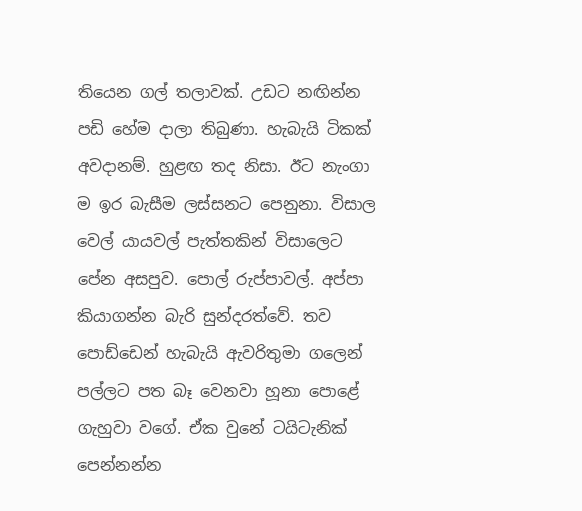තියෙන ගල් තලාවක්. උඩට නඟින්න පඩි හේම දාලා තිබුණා. හැබැයි ටිකක් අවදානම්. හුළඟ තද නිසා. ඊට නැංගා ම ඉර බැසීම ලස්සනට පෙනුනා. විසාල වෙල් යායවල් පැත්තකින් විසාලෙට පේන අසපුව. පොල් රුප්පාවල්. අප්පා කියාගන්න බැරි සුන්දරත්වේ. තව පොඩ්ඩෙන් හැබැයි ඇවරිතුමා ගලෙන් පල්ලට පත බෑ වෙනවා හූනා පොළේ ගැහුවා වගේ. ඒක වුනේ ටයිටැනික් පෙන්නන්න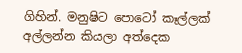ගිහින්. මනුෂිට පොටෝ කෑල්ලක් අල්ලන්න කියලා අත්දෙක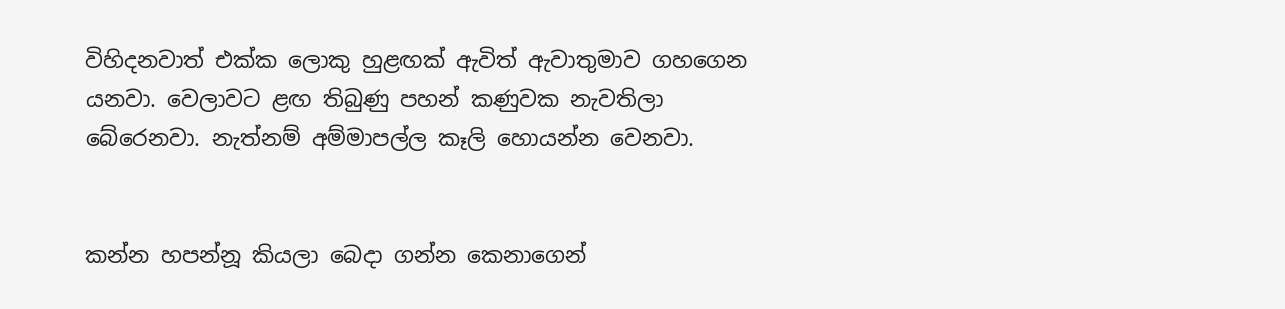විහිදනවාත් එක්ක ලොකු හුළඟක් ඇවිත් ඇවාතුමාව ගහගෙන යනවා. වෙලාවට ළඟ තිබුණු පහන් කණුවක නැවතිලා බේරෙනවා. නැත්නම් අම්මාපල්ල කෑලි හොයන්න වෙනවා.


කන්න හපන්නූ කියලා බෙදා ගන්න ‌කෙනාගෙන්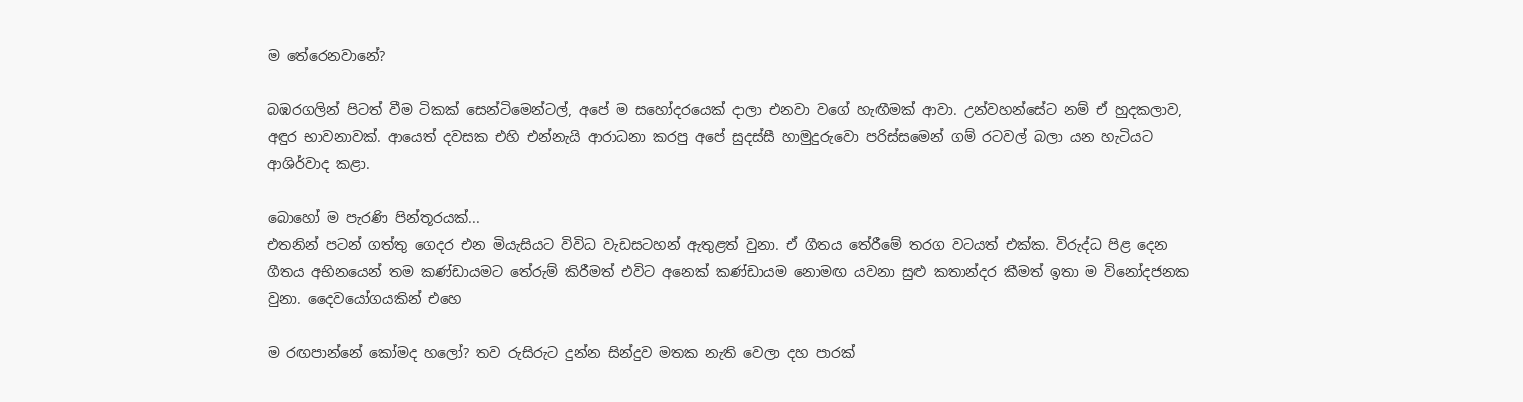ම ‌තේරෙනවානේ?

බඹරගලින් පිටත් වීම ටිකක් සෙන්ටිමෙන්ටල්, අපේ ම සහෝදරයෙක් දාලා එනවා වගේ හැඟීමක් ආවා. උන්වහන්සේට නම් ඒ හුදකලාව, අඳුර භාවනාවක්. ආයෙත් දවසක එහි එන්නැයි ආරාධනා කරපු අපේ සුදස්සී හාමුදුරුවො පරිස්සමෙන් ගම් රටවල් බලා යන හැටියට ආශිර්වාද කළා.

බොහෝ ම පැරණි පින්තූරයක්...
එතනින් පටන් ගත්තු ගෙදර එන මියැසියට විවිධ වැඩසටහන් ඇතුළත් වුනා. ඒ ගීතය තේරීමේ තරග වටයත් එක්ක. විරුද්ධ පිළ දෙන ගීතය අභිනයෙන් තම කණ්ඩායමට තේරුම් කිරීමත් එවිට අනෙක් කණ්ඩායම නොමඟ යවනා සුළු කතාන්දර කීමත් ඉතා ම විනෝදජනක වුනා. දෛවයෝගයකින් එහෙ

ම රඟපාන්නේ කෝමද හලෝ? තව රුසිරුට දුන්න සින්දුව මතක නැති වෙලා දහ පාරක්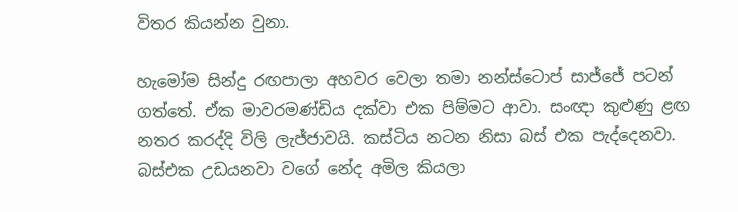විතර කියන්න වුනා.

හැමෝම සින්දු රඟපාලා අහවර වෙලා තමා නන්ස්ටොප් සාජ්ජේ පටන් ගත්තේ. ඒක මාවරමණ්ඩිය දක්වා එක පිම්මට ආවා. සංඥා කුළුණු ළඟ නතර කරද්දි විලි ලැජ්ජාවයි. කස්ටිය නටන නිසා බස් එක පැද්දෙනවා. බස්එක උඩයනවා වගේ නේද අමිල කියලා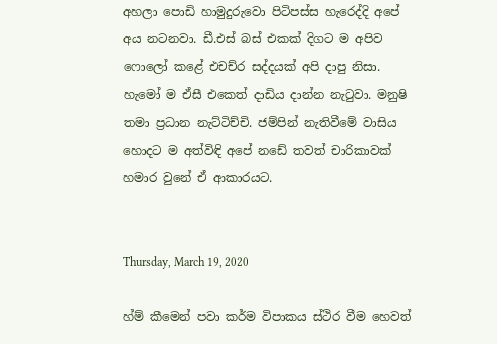අහලා පොඩි හාමුදුරුවො පිටිපස්ස හැරෙද්දි අපේ අය නටනවා. ඩී.එස් බස් එකක් දිගට ම අපිව ෆොලෝ කළේ එචච්ර සද්දයක් අපි දාපු නිසා. හැමෝ ම ඒසී එකෙත් දාඩිය දාන්න නැටුවා. මනුෂි තමා ප්‍රධාන නැට්ටිච්චි. ජම්පින් නැතිවීමේ වාසිය හොදට ම අත්විඳි අපේ නඩේ තවත් චාරිකාවක් හමාර වුනේ ඒ ආකාරයට.


Thursday, March 19, 2020

හ්ම් කීමෙන් පවා කර්ම විපාකය ස්ථිර වීම හෙවත්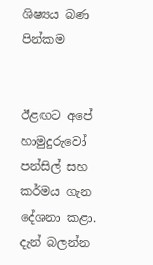ශිෂ්‍යය බණ පින්කම


ඊළඟට අපේ හාමුදුරුවෝ පන්සිල් සහ කර්මය ගැන දේශනා කළා. දැන් බලන්න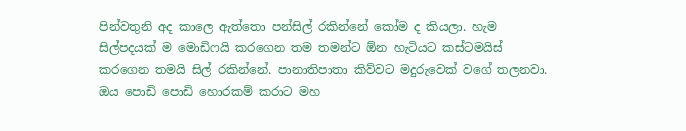පින්වතුනි අද කාලෙ ඇත්තො පන්සිල් රකින්නේ කෝම ද කියලා. හැම සිල්පදයක් ම මොඩිෆයි කරගෙන තම තමන්ට ඕන හැටියට කස්ටමයිස් කරගෙන තමයි සිල් රකින්නේ. පානාතිපාතා කිව්වට මදුරුවෙක් වගේ තලනවා. ඔය පොඩි පොඩි හොරකම් කරාට මහ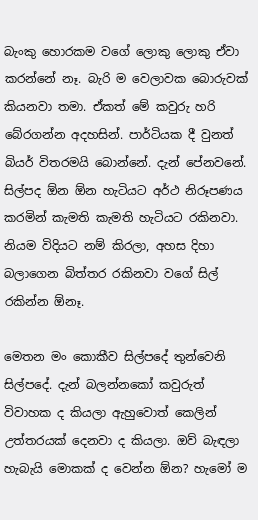බැංකු හොරකම වගේ ලොකු ලොකු ඒවා කරන්නේ නෑ. බැරි ම වෙලාවක බොරුවක් කියනවා තමා. ඒකත් මේ කවුරු හරි බේරගන්න අදහසින්. පාර්ටියක දී වුනත් බියර් විතරමයි බොන්නේ. දැන් පේනවනේ. සිල්පද ඕන ඕන හැටියට අර්ථ නිරූපණය කරමින් කැමති කැමති හැටියට රකිනවා. නියම විදියට නම් කිරලා, අහස දිහා බලාගෙන බිත්තර රකිනවා වගේ සිල් රකින්න ඕනෑ.

මෙතන මං කොකීව සිල්පදේ තුන්වෙනි සිල්පදේ. දැන් බලන්නකෝ කවුරුත් විවාහක ද කියලා ඇහුවොත් කෙලින් උත්තරයක් දෙනවා ද කියලා. ඔව් බැඳලා හැබැයි මොකක් ද වෙන්න ඕන? හැමෝ ම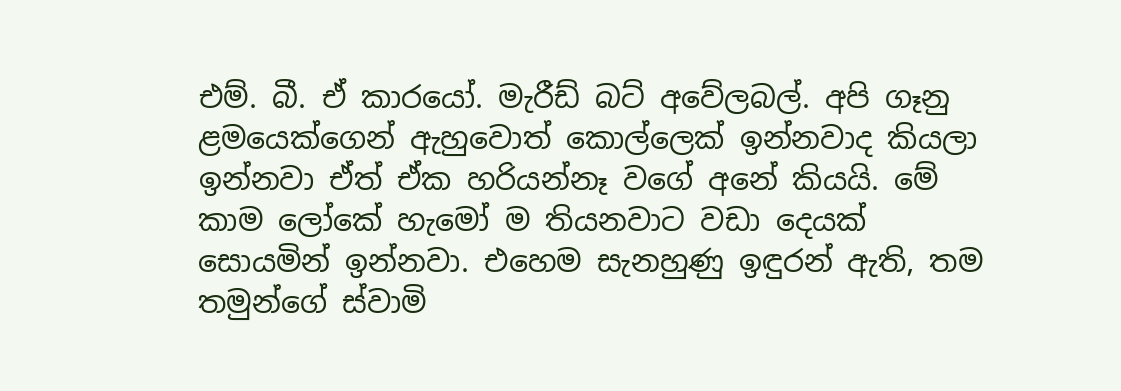එම්. බී. ඒ කාරයෝ. මැරීඩ් බට් අවේලබල්. අපි ගෑනු ළමයෙක්ගෙන් ඇහුවොත් කොල්ලෙක් ඉන්නවාද කියලා ඉන්නවා ඒත් ඒක හරියන්නෑ වගේ අනේ කියයි. මේ කාම ලෝකේ හැමෝ ම තියනවාට වඩා දෙයක් සොයමින් ඉන්නවා. එහෙම සැනහුණු ඉඳුරන් ඇති, තම තමුන්ගේ ස්වාමි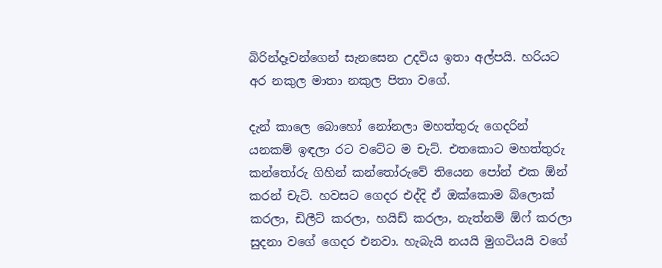බිරින්දෑවන්ගෙන් සැනසෙන උදවිය ඉතා අල්පයි. හරියට අර නකුල මාතා නකුල පිතා වගේ.

දැන් කාලෙ බොහෝ නෝනලා මහත්තුරු ගෙදරින් යනකම් ඉඳලා රට වටේට ම චැට්. එතකොට මහත්තුරු කන්තෝරු ගිහින් කන්තෝරුවේ තියෙන පෝන් එක ඕන් කරන් චැට්. හවසට ගෙදර එද්දි ඒ ඔක්කොම බ්ලොක් කරලා, ඩිලීට් කරලා, හයිඩ් කරලා, නැත්නම් ඕෆ් කරලා සුදනා වගේ ගෙදර එනවා. හැබැයි නයයි මුගටියයි වගේ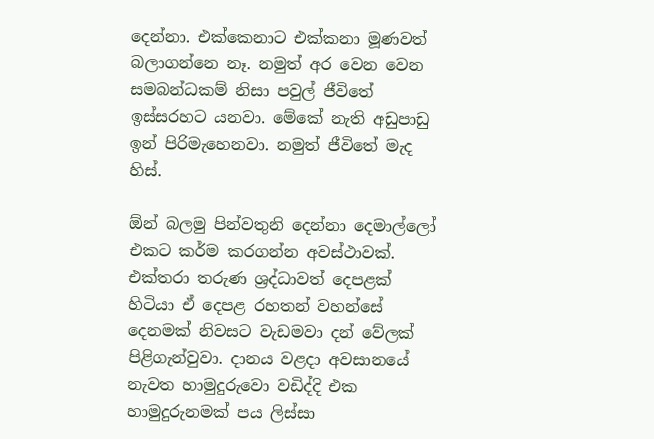දෙන්නා. එක්කෙනාට එක්කනා මූණවත් බලාගන්නෙ නෑ. නමුත් අර වෙන වෙන සමබන්ධකම් නිසා පවුල් ජීවිතේ ඉස්සරහට යනවා. මේකේ නැති අඩුපාඩු ඉන් පිරිමැහෙනවා. නමුත් ජීවිතේ මැද හිස්.

ඕන් බලමු පින්වතුනි දෙන්නා දෙමාල්ලෝ එකට කර්ම කරගන්න අවස්ථාවක්. එක්තරා තරුණ ශ්‍රද්ධාවත් දෙපළක් හිටියා ඒ දෙපළ රහතන් වහන්සේ දෙනමක් නිවසට වැඩමවා දන් වේලක් පිළිගැන්වුවා. දානය වළදා අවසානයේ නැවත හාමුදුරුවො වඩිද්දි එක හාමුදුරුනමක් පය ලිස්සා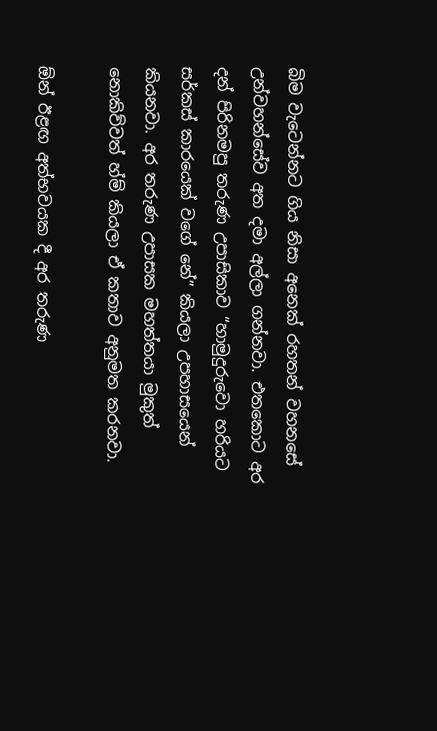බිම වැටෙන්නට ගිය නිසා අනෙක් රහතන් වහනසේ උන්වහන්සේව අත දමා අල්ලා ගන්නවා. එතකොට අර දන් පිරිනමපු තරුණ උපාසිකාව “හාමුදුරුවො හරියට සර්කස් කාරයෙක් වගේ නේ” කියලා උපහාසයෙන් කියනවා. අර තරුණ උපාසක මහත්තයා මුකුත් නොකිව්වත් හ්ම් කියලා ඒ කතාව අනුමත කරනවා.

ඕන් ඊළඟ අත්භවයක දී අර තරුණ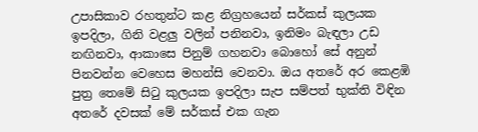උපාසිකාව රහතුන්ට කළ නිග්‍රහයෙන් සර්කස් කුලයක ඉපදිලා, ගිනි වළලු වලින් පනිනවා, ඉනිමං බැඳලා උඩ නඟිනවා, ආකාසෙ පිනුම් ගහනවා බොහෝ සේ අනුන් පිනවන්න වෙහෙස මහන්සි වෙනවා. ඔය අතරේ අර කෙළඹි පුත්‍ර තෙමේ සිටු කුලයක ඉපදිලා සැප සම්පත් භුක්ති විඳින අතරේ දවසක් මේ සර්කස් එක ගැන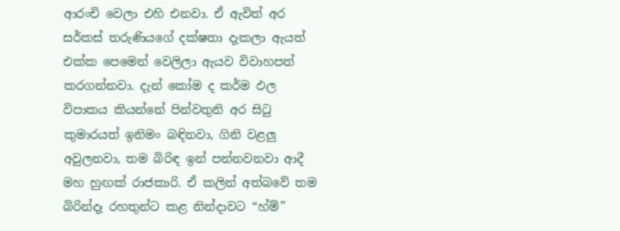ආරංචි වෙලා එහි එනවා. ඒ ඇවිත් අර සර්කස් තරුණියගේ දක්ෂතා දැකලා ඇයත් එක්ක පෙමෙන් වෙලිලා ඇයව විවාහපත් කරගන්නවා. දැන් කෝම ද කර්ම ඵල විපාකය කියන්නේ පින්වතුනි අර සිටු කුමාරයත් ඉනිමං බඳිනවා, ගිනි වළලු අවුලනවා, තම බිරිඳ ඉන් පන්නවනවා ආදී මහ හුඟක් රාජකාරි. ඒ කලින් අත්බවේ තම බිරින්දෑ රහතුන්ට කළ නින්දාවට “හ්ම්”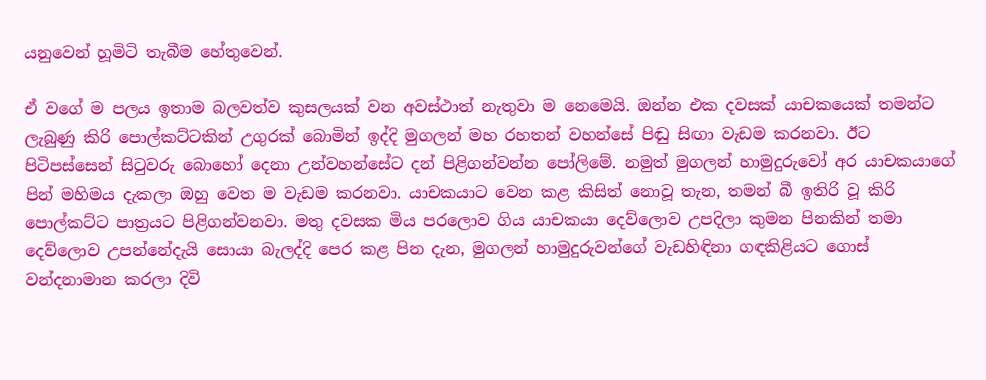යනුවෙන් හූමිටි තැබීම හේතුවෙන්.

ඒ වගේ ම පලය ඉතාම බලවත්ව කුසලයක් වන අවස්ථාත් නැතුවා ම නෙමෙයි. ඔන්න එක දවසක් යාචකයෙක් තමන්ට ලැබුණු කිරි පොල්කට්ටකින් උගුරක් බොමින් ඉද්දි මුගලන් මහ රහතන් වහන්සේ පිඬු සිඟා වැඩම කරනවා. ඊට පිටිපස්සෙන් සිටුවරු බොහෝ දෙනා උන්වහන්සේට දන් පිළිගන්වන්න පෝලිමේ. නමුත් මුගලන් හාමුදුරුවෝ අර යාචකයාගේ පින් මහිමය දැකලා ඔහු වෙත ම වැඩම කරනවා. යාචකයාට වෙන කළ කිසිත් නොවූ තැන, තමන් බී ඉතිරි වූ කිරි පොල්කට්ට පාත්‍රයට පිළිගන්වනවා. මතු දවසක මිය පරලොව ගිය යාචකයා දෙව්ලොව උපදිලා කුමන පිනකින් තමා දෙව්ලොව උපන්නේදැයි සොයා බැලද්දි පෙර කළ පින දැන, මුගලන් හාමුදුරුවන්ගේ වැඩහිඳිනා ගඳකිළියට ගොස් වන්දනාමාන කරලා දිවි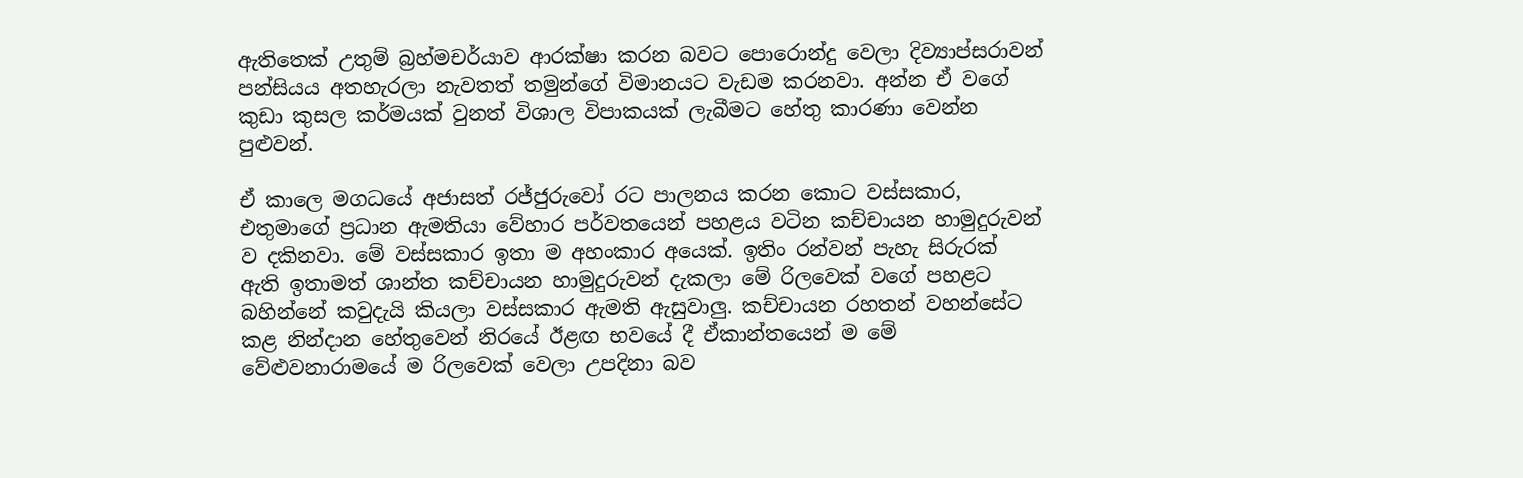ඇතිතෙක් උතුම් බ්‍රහ්මචර්යාව ආරක්ෂා කරන බවට පොරොන්දු වෙලා දිව්‍යාප්සරාවන් පන්සියය අතහැරලා නැවතත් තමුන්ගේ විමානයට වැඩම කරනවා. අන්න ඒ වගේ කුඩා කුසල කර්මයක් වුනත් විශාල විපාකයක් ලැබීමට හේතු කාරණා වෙන්න පුළුවන්.

ඒ කාලෙ මගධයේ අජාසත් රජ්ජුරුවෝ රට පාලනය කරන කොට වස්සකාර, එතුමාගේ ප්‍රධාන ඇමතියා වේහාර පර්වතයෙන් පහළය වටින කච්චායන හාමුදුරුවන් ව දකිනවා. මේ වස්සකාර ඉතා ම අහංකාර අයෙක්. ඉතිං රන්වන් පැහැ සිරුරක් ඇති ඉතාමත් ශාන්ත කච්චායන හාමුදුරුවන් දැකලා මේ රිලවෙක් වගේ පහළට බහින්නේ කවුදැයි කියලා වස්සකාර ඇමති ඇසුවාලු. කච්චායන රහතන් වහන්සේට කළ නින්දාන හේතුවෙන් නිරයේ ඊළඟ භවයේ දී ඒකාන්තයෙන් ම මේ වේළුවනාරාමයේ ම රිලවෙක් වෙලා උපදිනා බව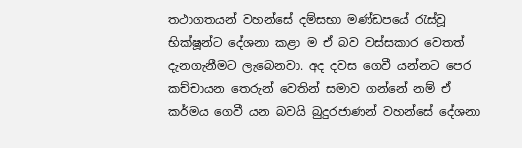තථාගතයන් වහන්සේ දම්සභා මණ්ඩපයේ රැස්වූ භික්ෂූන්ට දේශනා කළා ම ඒ බව වස්සකාර වෙතත් දැනගැනීමට ලැබෙනවා. අද දවස ගෙවී යන්නට පෙර කච්චායන තෙරුන් වෙතින් සමාව ගන්නේ නම් ඒ කර්මය ගෙවී යන බවයි බුදුරජාණන් වහන්සේ දේශනා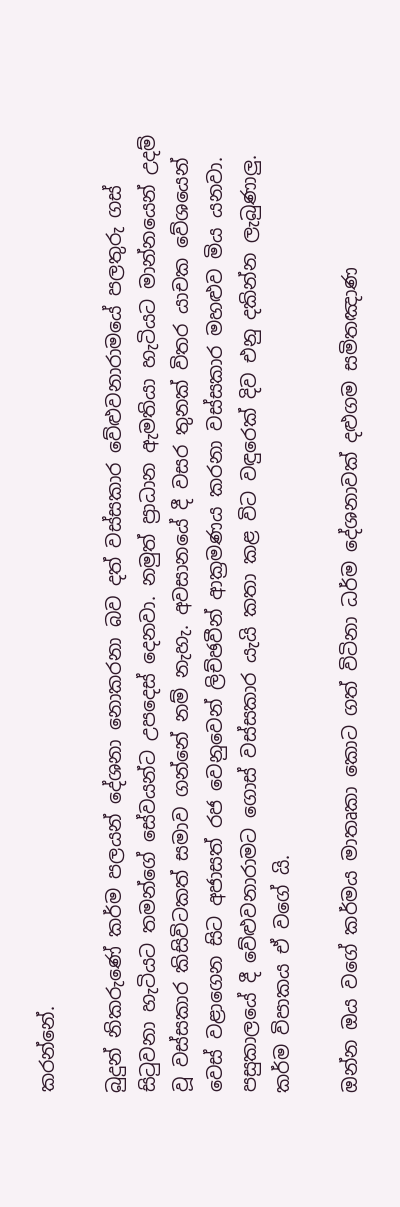කරන්නේ.

බුදුන් නිකරුණේ කර්ම පලයන් දේශනා නොකරනා බව දත් වස්සකාර වේළුවනාරාමයේ පලතුරු ගස් සිටුවනා හැටියට තමන්ගේ සේවයන්ට උපදෙස් දෙනවා. නමුත් ප්‍රාධාන ඇමතියා හැටියට මාන්නයෙන් උදම් වූ වස්සකාර කිසිවිටකත් සමාව ගන්නේ නම් නැහැ. අවසානයේ දී වසර තුනක් විතර යාචක වේශයෙන් වෙස් වළාගෙන සිට අජාසත් රජ වෙනුවෙන් ලිච්ඡවීන් ආක්‍රමණය කරනා වස්සකාර මහළුව මිය යනවා. පසුකාලයේ දී වේළුවනාරාමට ගොස් වස්සකාර යැයි කතා කළ විට වඳුරෙක් දිව එනු දකින්න ලැබුණාලු. කර්ම විපාකය ඒ වගේ යි.

ඔන්න ඔය වගේ කර්මය මාතෘකා කොට ගත් විටිනා ධර්ම දේශනාවක් දළුගම සමිතඤාණ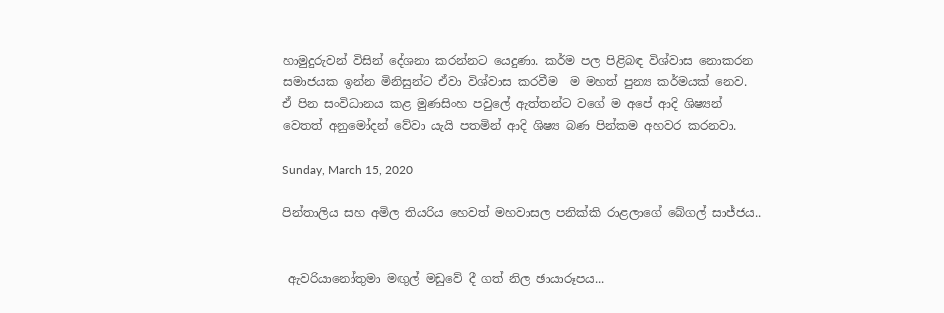හාමුදුරුවන් විසින් දේශනා කරන්නට යෙදුණා. කර්ම පල පිළිබඳ විශ්වාස නොකරන සමාජයක ඉන්න මිනිසුන්ට ඒවා විශ්වාස කරවීම  ම මහත් පුන්‍ය කර්මයක් නෙව. ඒ පින සංවිධානය කළ මුණසිංහ පවුලේ ඇත්තන්ට වගේ ම අපේ ආදි ශිෂ්‍යන් වෙතත් අනුමෝදන් වේවා යැයි පතමින් ආදි ශිෂ්‍ය බණ පින්කම අහවර කරනවා.

Sunday, March 15, 2020

පින්තාලිය සහ අමිල තියරිය ‌හෙවත් මහවාසල පනික්කි රාළලාගේ ‌බේගල් සාජ්ජය..


 ඇවරියානෝතුමා මඟුල් මඩුවේ දී ගත් නිල ඡායාරූපය...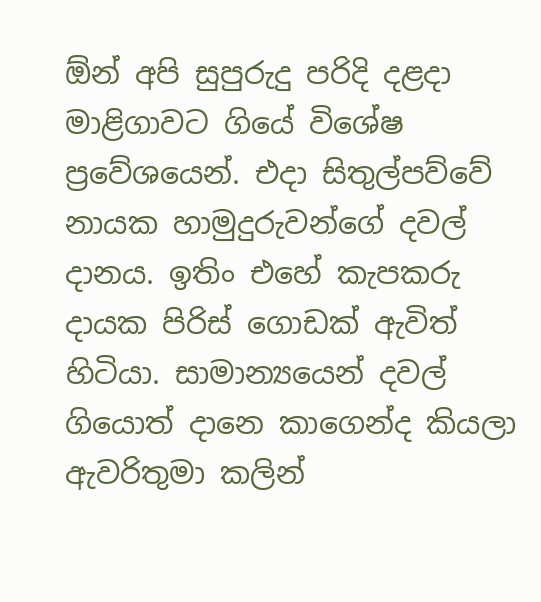ඕන් අපි සුපුරුදු පරිදි දළදා මාළිගාවට ගියේ විශේෂ ප්‍රවේශයෙන්. එදා සිතුල්පව්වේ නායක හාමුදුරුවන්ගේ දවල් දානය. ඉතිං එහේ කැපකරු දායක පිරිස් ගොඩක් ඇවිත් හිටියා. සාමාන්‍යයෙන් දවල් ගියොත් දානෙ කාගෙන්ද කියලා ඇවරිතුමා කලින්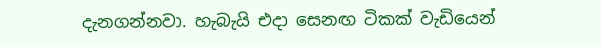දැනගන්නවා. හැබැයි එදා සෙනඟ ටිකක් වැඩියෙන්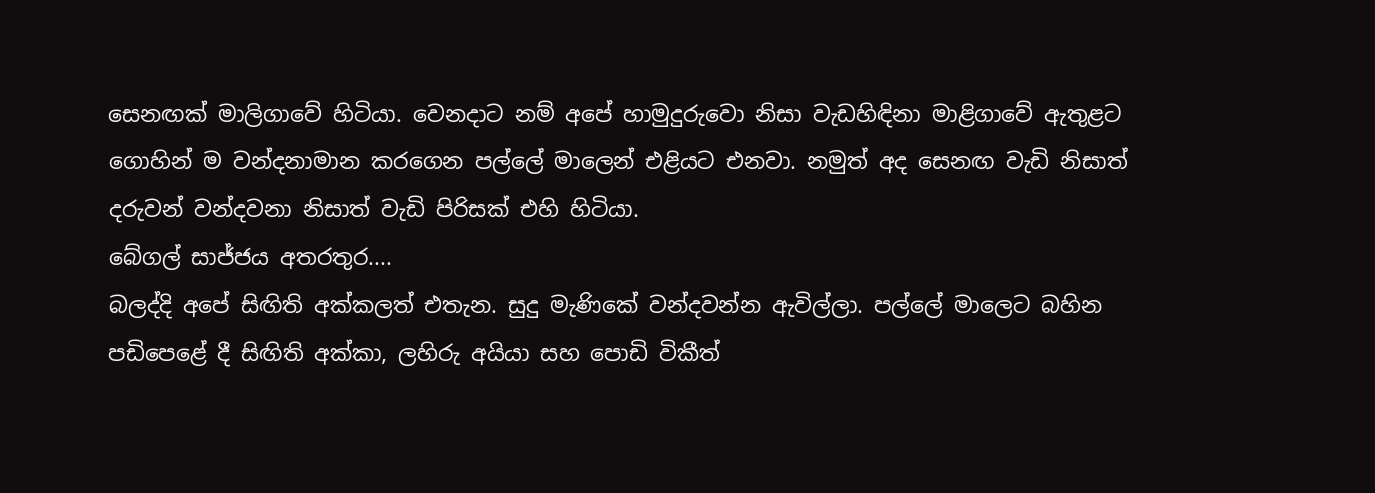සෙනඟක් මාලිගාවේ හිටියා. වෙනදාට නම් අපේ හාමුදුරුවො නිසා වැඩහිඳිනා මාළිගාවේ ඇතුළට ගොහින් ම වන්දනාමාන කරගෙන පල්ලේ මාලෙන් එළියට එනවා. නමුත් අද සෙනඟ වැඩි නිසාත් දරුවන් වන්දවනා නිසාත් වැඩි පිරිසක් එහි හිටියා.
බේගල් සාජ්ජය අතරතුර....
බලද්දි අපේ සිඟිති අක්කලත් එතැන. සුදු මැණිකේ වන්දවන්න ඇවිල්ලා. පල්ලේ මාලෙට බහින පඩිපෙළේ දී සිඟිති අක්කා, ලහිරු අයියා සහ පොඩි විකීත්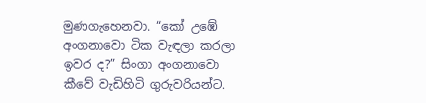මුණගැහෙනවා. “කෝ උඹේ අංගනාවො ටික වැඳලා කරලා ඉවර ද?” සිංගා අංගනාවො කීවේ වැඩිහිටි ගුරුවරියන්ට.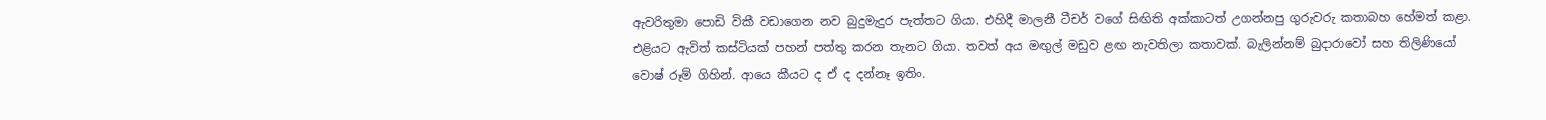ඇවරිතුමා පොඩි විකී වඩාගෙන නව බුදුමැදුර පැත්තට ගියා. එහිදී මාලනී ටීචර් වගේ සිඟිති අක්කාටත් උගන්නපු ගුරුවරු කතාබහ හේමත් කළා. එළියට ඇවිත් කස්ටියක් පහන් පත්තු කරන තැනට ගියා. තවත් අය මඟුල් මඩුව ළඟ නැවතිලා කතාවක්. බැලින්නම් බුදාරාවෝ සහ තිලිණියෝ වොෂ් රූම් ගිහින්. ආයෙ කීයට ද ඒ ද දන්නෑ ඉතිං.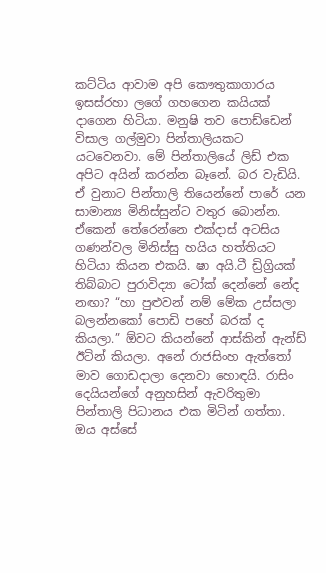කට්ටිය ආවාම අපි කෞතුකාගාරය ඉසස්රහා ලගේ ගහගෙන කයියක් දාගෙන හිටියා. මනුෂි තව පොඩ්ඩෙන් විසාල ගල්මුවා පින්තාලියකට යටවෙනවා. මේ පින්තාලියේ ලිඩ් එක අපිට අයින් කරන්න බෑනේ. බර වැඩියි. ඒ වුනාට පින්තාලි තියෙන්නේ පාරේ යන සාමාන්‍ය මිනිස්සුන්ට වතුර බොන්න. ඒකෙන් තේරෙන්නෙ එක්දාස් අටසිය ගණන්වල මිනිස්සු හයිය හත්තියට හිටියා කියන එකයි. ෂා අයි.ටී ඩ්‍රිග්‍රියක් තිබ්බාට පුරාවිද්‍යා ටෝක් දෙන්නේ නේද නඟා? “හා පුළුවන් නම් මේක උස්සලා බලන්නකෝ පොඩි පහේ බරක් ද කියලා.” ඕවට කියන්නේ ආස්කින් ඇන්ඩ් ඊටින් කියලා. අනේ රාජසිංහ ඇත්තෝ මාව ගොඩදාලා දෙනවා හොඳයි. රාසිං දෙයියන්ගේ අනුහසින් ඇවරිතුමා පින්තාලි පිධානය එක මිටින් ගත්තා. ඔය අස්සේ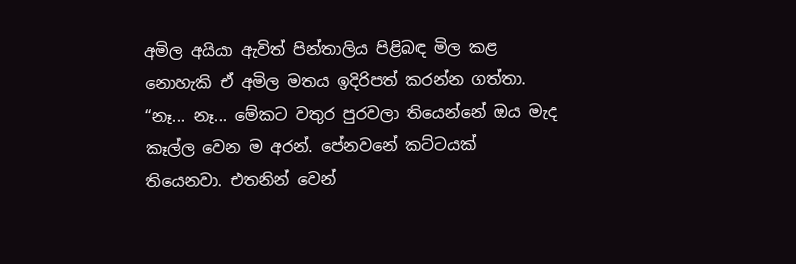අමිල අයියා ඇවිත් පින්තාලිය පිළිබඳ මිල කළ නොහැකි ඒ අමිල මතය ඉදිරිපත් කරන්න ගත්තා. “නෑ... නෑ... මේකට වතුර පුරවලා තියෙන්නේ ඔය මැද කෑල්ල වෙන ම අරන්. පේනවනේ කට්ටයක් තියෙනවා. එතනින් වෙන්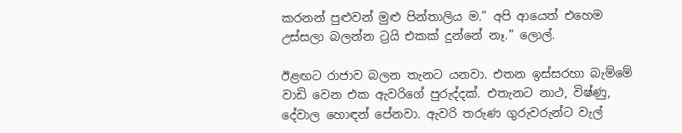කරනන් පුළුවන් මුළු පින්තාලිය ම.” අපි ආයෙත් එහෙම උස්සලා බලන්න ට්‍රයි එකක් දුන්නේ නෑ.” ලොල්.

ඊළඟට රාජාව බලන තැනට යනවා. එතන ඉස්සරහා බැම්මේ වාඩි වෙන එක ඇවරිගේ පුරුද්දක්. එතැනට නාථ, විෂ්ණු, දේවාල හොඳන් පේනවා. ඇවරි තරුණ ගුරුවරුන්ට වැල්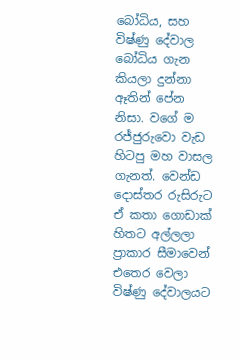බෝධිය, සහ විෂ්ණු දේවාල බෝධිය ගැන කියලා දුන්නා ඈතින් පේන නිසා. වගේ ම රජ්ජුරුවො වැඩ හිටපු මහ වාසල ගැනත්. වෙන්ඩ දොස්තර රුසිරුට ඒ කතා ගොඩාක් හිතට අල්ලලා ප්‍රාකාර සීමාවෙන් එතෙර වෙලා විෂ්ණු දේවාලයට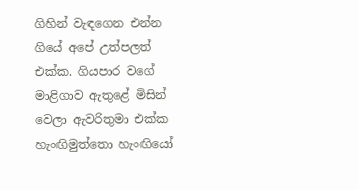ගිහින් වැඳගෙන එන්න ගියේ අපේ උත්පලත් එක්ක. ගියපාර වගේ මාළිගාව ඇතුළේ මිසින් වෙලා ඇවරිතුමා එක්ක හැංඟිමුත්තො හැංඟියෝ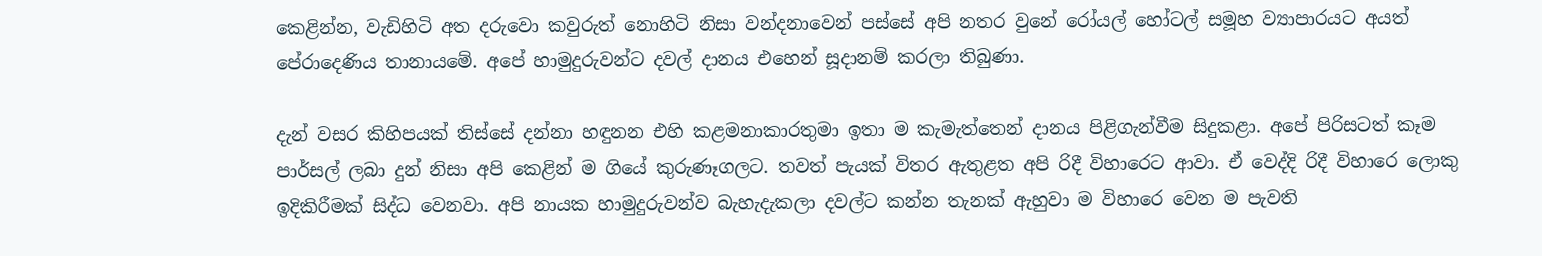කෙළින්න, වැඩිහිටි අත දරුවො කවුරුත් නොහිටි නිසා වන්දනාවෙන් පස්සේ අපි නතර වුනේ රෝයල් හෝටල් සමූහ ව්‍යාපාරයට අයත් පේරාදෙණිය තානායමේ. අපේ හාමුදුරුවන්ට දවල් දානය එහෙන් සූදානම් කරලා තිබුණා.

දැන් වසර කිහිපයක් තිස්සේ දන්නා හඳුනන එහි කළමනාකාරතුමා ඉතා ම කැමැත්තෙන් දානය පිළිගැන්වීම සිදුකළා. අපේ පිරිසටත් කෑම පාර්සල් ලබා දුන් නිසා අපි කෙළින් ම ගියේ කුරුණෑගලට. තවත් පැයක් විතර ඇතුළත අපි රිදී විහාරෙට ආවා. ඒ වෙද්දි රිදී විහාරෙ ලොකු ඉදිකිරීමක් සිද්ධ වෙනවා. අපි නායක හාමුදුරුවන්ව බැහැදැකලා දවල්ට කන්න තැනක් ඇහුවා ම විහාරෙ වෙන ම පැවති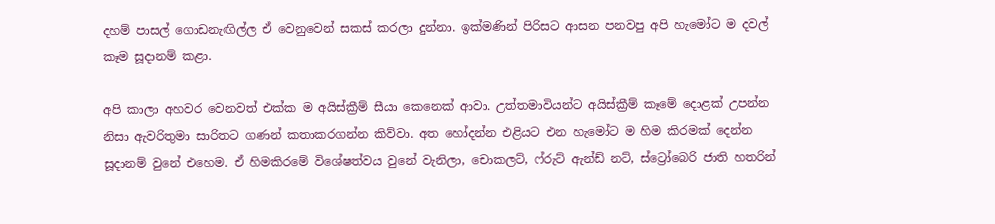දහම් පාසල් ගොඩනැඟිල්ල ඒ වෙනුවෙන් සකස් කරලා දුන්නා. ඉක්මණින් පිරිසට ආසන පනවපු අපි හැමෝට ම දවල් කෑම සූදානම් කළා.

අපි කාලා අහවර වෙනවත් එක්ක ම අයිස්ක්‍රීම් සීයා කෙනෙක් ආවා. උත්තමාවියන්ට අයිස්ක්‍රීම් කෑමේ දොළක් උපන්න නිසා ඇවරිතුමා සාරිතට ගණන් කතාකරගන්න කිව්වා. අත හෝදන්න එළියට එන හැමෝට ම හිම කිරමක් දෙන්න සූදානම් වුනේ එහෙම. ඒ හිමකිරමේ විශේෂත්වය වුනේ වැනිලා, චොකලට්, ෆ්රුට් ඇන්ඩ් නට්, ස්ට්‍රෝබෙරි ජාති හතරින්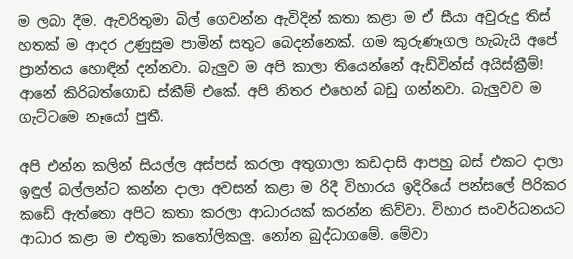ම ලබා දීම. ඇවරිතුමා බිල් ගෙවන්න ඇවිදින් කතා කළා ම ඒ සීයා අවුරුදු තිස් හතක් ම ආදර උණුසුම පාමින් සතුට බෙදන්නෙක්. ගම කුරුණෑගල හැබැයි අපේ ප්‍රාන්තය හොඳින් දන්නවා. බැලුව ම අපි කාලා තියෙන්නේ ඇඩ්වින්ස් අයිස්ක්‍රීම්! ආනේ කිරිබත්ගොඩ ස්කීම් එකේ. අපි නිතර එහෙන් බඩු ගන්නවා. බැලුවව ම ගැට්ටමෙ නෑයෝ පුතී.

අපි එන්න කලින් සියල්ල අස්පස් කරලා අතුගාලා කඩදාසි ආපහු බස් එකට දාලා ඉඳුල් බල්ලන්ට කන්න දාලා අවසන් කළා ම රිදී විහාරය ඉදිරියේ පන්සලේ පිරිකර කඩේ ඇත්තො අපිට කතා කරලා ආධාරයක් කරන්න කිව්වා. විහාර සංවර්ධනයට ආධාර කළා ම එතුමා කතෝලිකලු. නෝන බුද්ධාගමේ. මේවා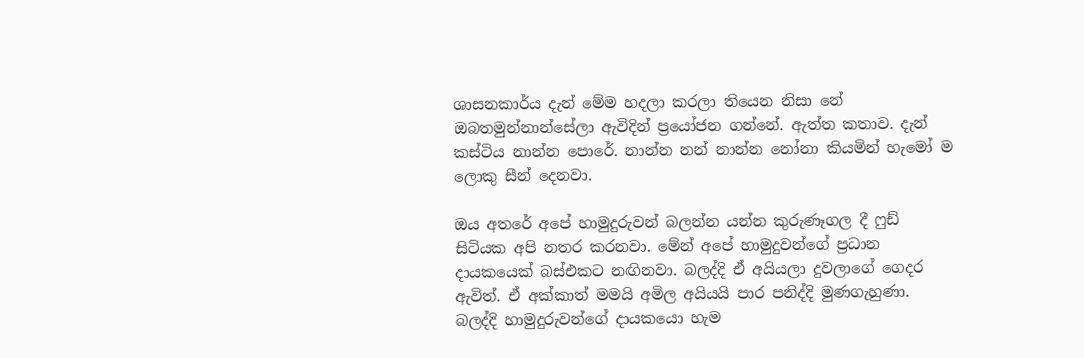ශාසනකාර්ය දැන් මේම හදලා කරලා තියෙන නිසා නේ ඔබතමුන්නාන්සේලා ඇවිදින් ප්‍රයෝජන ගන්නේ. ඇත්ත කතාව. දැන් කස්ටිය නාන්න පොරේ. නාන්න නන් නාන්න නෝනා කියමින් හැමෝ ම ලොකු සීන් දෙනවා.

ඔය අතරේ අපේ හාමුදුරුවන් බලන්න යන්න කුරුණෑගල දී ෆුඩ් සිටියක අපි නතර කරනවා. මේන් අපේ හාමුදුවන්ගේ ප්‍රධාන දායකයෙක් බස්එකට නඟිනවා. බලද්දි ඒ අයියලා දුවලාගේ ගෙදර ඇවිත්. ඒ අක්කාත් මමයි අමිල අයියයි පාර පනිද්දි මුණගැහුණා. බලද්දි හාමුදුරුවන්ගේ දායකයො හැම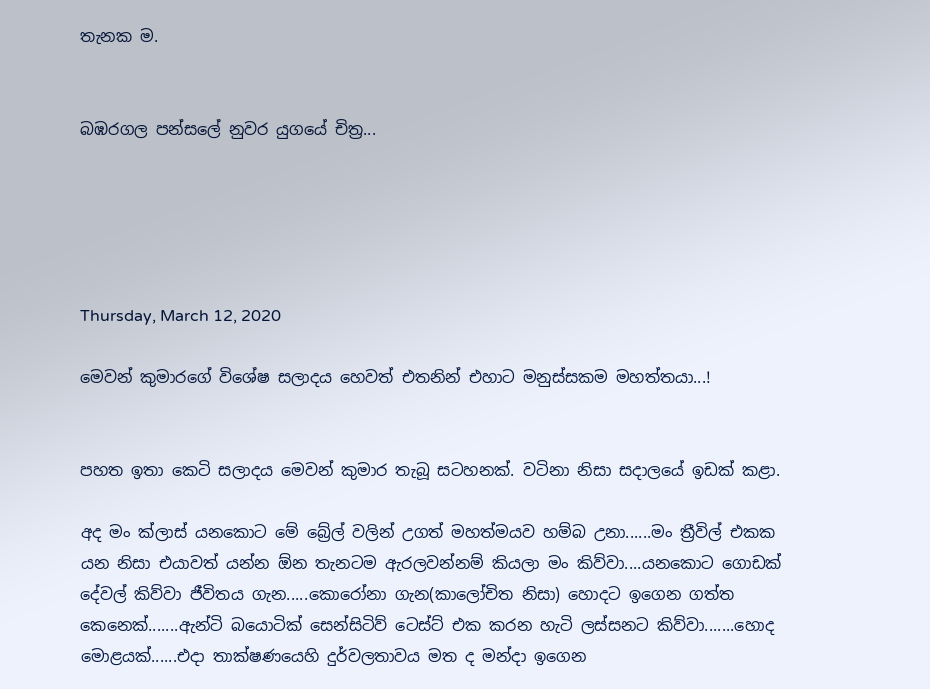තැනක ම.


බඹරගල පන්සලේ නුවර යුගයේ චිත්‍ර...





Thursday, March 12, 2020

මෙවන් කුමාරගේ විශේෂ සලාදය ‌හෙවත් එතනින් එහාට මනුස්සකම මහත්තයා...!


පහත ඉතා ‌කෙටි සලාදය මෙවන් කුමාර තැබූ සටහනක්. වටිනා නිසා සදාලයේ ඉඩක් කළා.

අද මං ක්ලාස් යනකොට මේ බ්‍රේල් වලින් උගත් මහත්මයව හම්බ උනා......මං ත්‍රීවිල් එකක යන නිසා එයාවත් යන්න ඕන තැනටම ඇරලවන්නම් කියලා මං කිව්වා....යනකොට ගොඩක් දේවල් කිව්වා ජීවිතය ගැන.....කොරෝනා ගැන(කාලෝචිත නිසා) හොදට ඉගෙන ගත්ත කෙනෙක්.......ඇන්ටි බයොටික් සෙන්සිටිව් ටෙස්ට් එක කරන හැටි ලස්සනට කිව්වා.......හොද මොළයක්......එදා තාක්ෂණයෙහි දුර්වලතාවය මත ද මන්දා ඉගෙන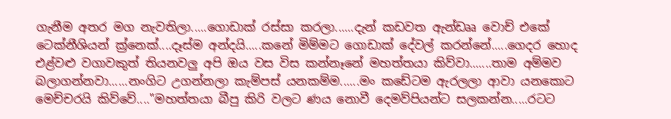ගැනීම අතර මග නැවතිලා.....ගොඩාක් රස්සා කරලා......දැන් කඩවත ඇන්ඩෲ වොච් එකේ ටෙක්නීශියන් ක්‍ර්නෙක්....දෑස්ම අන්දයි.....කනේ මිම්මට ගොඩාක් ‌දේවල් කරන්නේ.....ගෙදර හොද එළ්වළු වගාවකුත් තියනවලු අපි ඔය වස විස කන්නෑනේ මහත්තයා කිව්වා.......තාම අම්මව බලාගන්නවා......නංගිට උගන්නලා කැම්පස් යනකම්ම......මං කඩේටම ඇරලලා ආවා යනකොට මෙච්චරයි කිව්වේ...."මහත්තයා බීපු කිරි වලට ණය නොවී දෙමව්පියන්ට සලකන්න.....රටට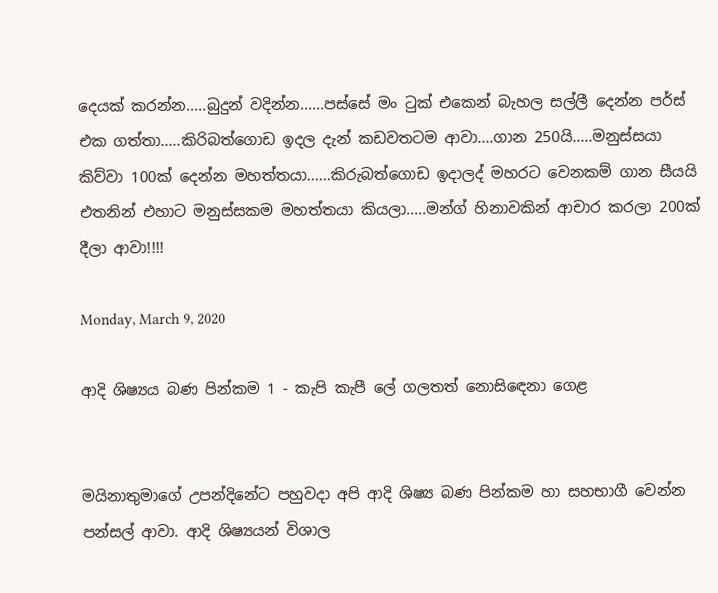දෙයක් කරන්න.....බුදුන් වදින්න......පස්සේ මං ටුක් එකෙන් බැහල සල්ලී දෙන්න පර්ස් එක ගත්තා.....කිරිබත්ගොඩ ඉදල දැන් කඩවතටම ආවා....ගාන 250යි.....මනුස්සයා කිව්වා 100ක් දෙන්න මහත්තයා......කිරුබත්ගොඩ ඉදාලද් මහරට වෙනකම් ගාන සීයයි එතනින් එහාට මනුස්සකම මහත්තයා කියලා.....මන්ග් හිනාවකින් ආචාර කරලා 200ක් දීලා ආවා!!!!

Monday, March 9, 2020

ආදි ශිෂ්‍යය බණ පින්කම 1 - කැපි කැපී ‌ලේ ගලතත් ‌නොසිඳෙනා ‌ගෙළ


මයිනාතුමාගේ උපන්දිනේට පහුවදා අපි ආදි ශිෂ්‍ය බණ පින්කම හා සහභාගී වෙන්න පන්සල් ආවා. ආදි ශිෂ්‍යයන් විශාල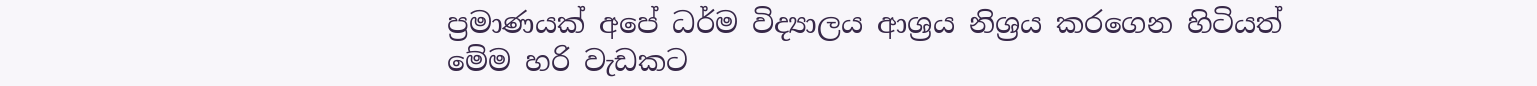ප්‍රමාණයක් අපේ ධර්ම විද්‍යාලය ආශ්‍රය නිශ්‍රය කරගෙන හිටියත් මේම හරි වැඩකට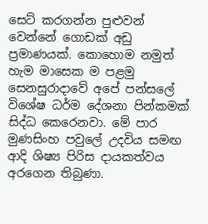සෙට් කරගන්න පුළුවන් වෙන්නේ ගොඩක් අඩු ප්‍රමාණයක්. කොහොම නමුත් හැම මාසෙක ම පළමු සෙනසුරාදාවේ අපේ පන්සලේ විශේෂ ධර්ම දේශනා පින්කමක් සිද්ධ කෙරෙනවා. මේ පාර මුණසිංහ පවුලේ උදවිය සමඟ ආදි ශිෂ්‍ය පිරිස දායකත්වය අරගෙන තිබුණා.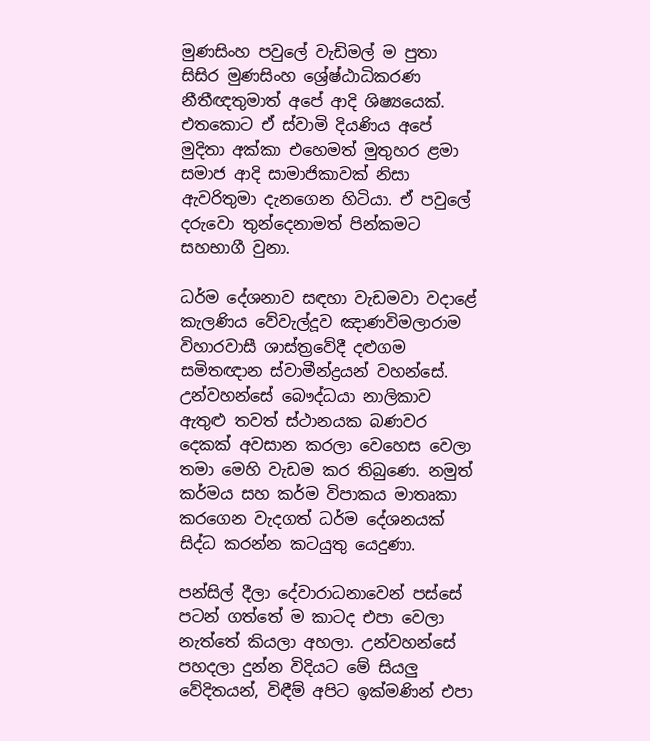මුණසිංහ පවුලේ වැඩිමල් ම පුතා සිසිර මුණසිංහ ශ්‍රේෂ්ඨාධිකරණ නීතීඥතුමාත් අපේ ආදි ශිෂ්‍යයෙක්. එතකොට ඒ ස්වාමි දියණිය අපේ මුදිතා අක්කා එහෙමත් මුතුහර ළමා සමාජ ආදි සාමාජිකාවක් නිසා ඇවරිතුමා දැනගෙන හිටියා. ඒ පවුලේ දරුවො තුන්දෙනාමත් පින්කමට සහභාගී වුනා.

ධර්ම දේශනාව සඳහා වැඩමවා වදාළේ කැලණිය වේවැල්දූව ඤාණවිමලාරාම විහාරවාසී ශාස්ත්‍රවේදී දළුගම සමිතඥාන ස්වාමීන්ද්‍රයන් වහන්සේ. උන්වහන්සේ බෞද්ධයා නාලිකාව ඇතුළු තවත් ස්ථානයක බණවර දෙකක් අවසාන කරලා වෙහෙස වෙලා තමා මෙහි වැඩම කර තිබුණෙ. නමුත් කර්මය සහ කර්ම විපාකය මාතෘකා කරගෙන වැදගත් ධර්ම දේශනයක් සිද්ධ කරන්න කටයුතු යෙදුණා.

පන්සිල් දීලා දේවාරාධනාවෙන් පස්සේ පටන් ගත්තේ ම කාටද එපා වෙලා නැත්තේ කියලා අහලා. උන්වහන්සේ පහදලා දුන්න විදියට මේ සියලු වේදිතයන්, විඳීම් අපිට ඉක්මණින් එපා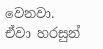වෙනවා. ඒවා හරසුන්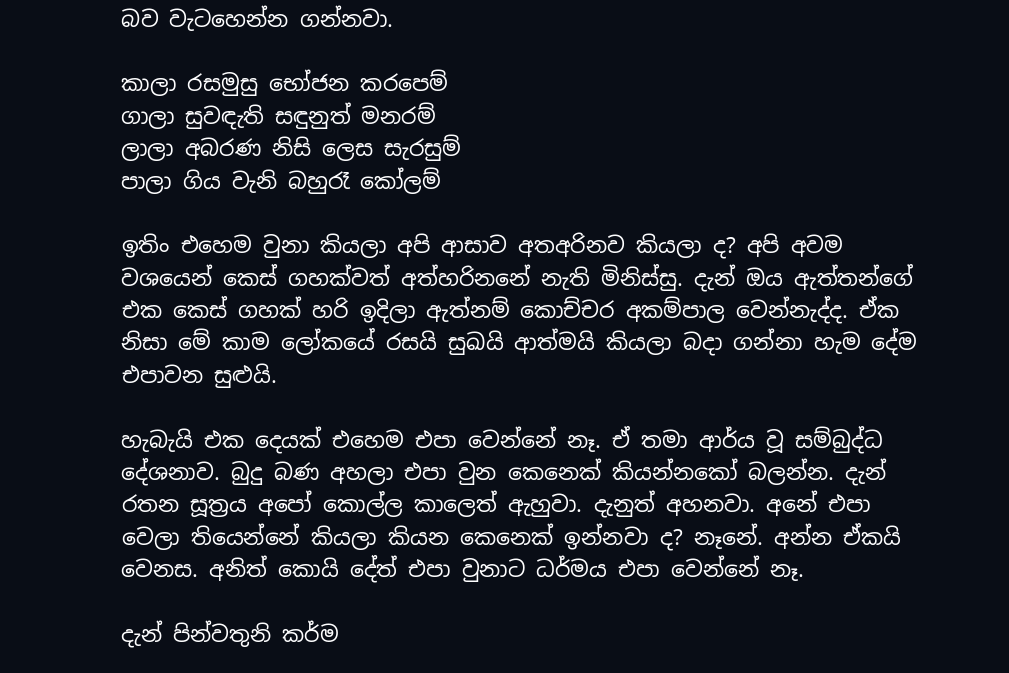බව වැටහෙන්න ගන්නවා.

කාලා රසමුසු භෝජන කරපෙම්
ගාලා සුවඳැති සඳුනුත් මනරම්
ලාලා අබරණ නිසි ලෙස සැරසුම්
පාලා ගිය වැනි බහුරෑ කෝලම්

ඉතිං එහෙම වුනා කියලා අපි ආසාව අතඅරිනව කියලා ද? අපි අවම වශයෙන් කෙස් ගහක්වත් අත්හරිනනේ නැති මිනිස්සු. දැන් ඔය ඇත්තන්ගේ එක කෙස් ගහක් හරි ඉදිලා ඇත්නම් කොච්චර අකම්පාල වෙන්නැද්ද. ඒක නිසා මේ කාම ලෝකයේ රසයි සුඛයි ආත්මයි කියලා බදා ගන්නා හැම දේම එපාවන සුළුයි.

හැබැයි එක දෙයක් එහෙම එපා වෙන්නේ නෑ. ඒ තමා ආර්ය වූ සම්බුද්ධ දේශනාව. බුදු බණ අහලා එපා වුන කෙනෙක් කියන්නකෝ බලන්න. දැන් රතන සූත්‍රය අපෝ කොල්ල කාලෙත් ඇහුවා. දැනුත් අහනවා. අනේ එපා වෙලා තියෙන්නේ කියලා කියන කෙනෙක් ඉන්නවා ද? නෑනේ. අන්න ඒකයි වෙනස. අනිත් කොයි දේත් එපා වුනාට ධර්මය එපා වෙන්නේ නෑ.

දැන් පින්වතුනි කර්ම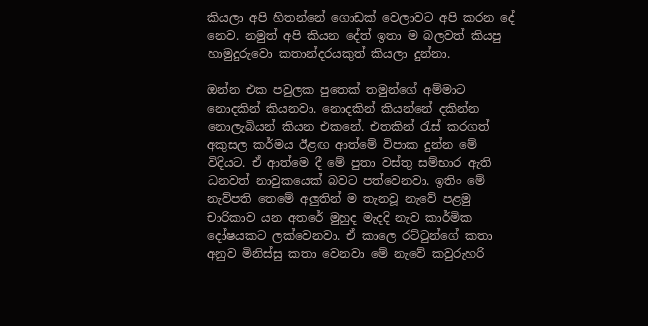කියලා අපි හිතන්නේ ගොඩක් වෙලාවට අපි කරන දේ නෙව. නමුත් අපි කියන දේත් ඉතා ම බලවත් කියපු හාමුදුරුවො කතාන්දරයකුත් කියලා දුන්නා.

ඔන්න එක පවුලක පුතෙක් තමුන්ගේ අම්මාට නොදකින් කියනවා. නොදකින් කියන්නේ දකින්න නොලැබියන් කියන එකනේ. එතකින් රැස් කරගත් අකුසල කර්මය ඊළඟ ආත්මේ විපාක දුන්න මේ විදියට. ඒ ආත්මෙ දී මේ පුතා වස්තු සම්භාර ඇති ධනවත් නාවුකයෙක් බවට පත්වෙනවා. ඉතිං මේ නැව්පති තෙමේ අලුතින් ම තැනවූ නැවේ පළමු චාරිකාව යන අතරේ මුහුද මැදදි නැව කාර්මික දෝෂයකට ලක්වෙනවා. ඒ කාලෙ රට්ටුන්ගේ කතා අනුව මිනිස්සු කතා වෙනවා මේ නැවේ කවුරුහරි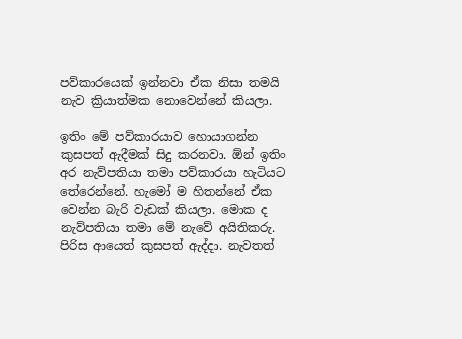පව්කාරයෙක් ඉන්නවා ඒක නිසා තමයි නැව ක්‍රියාත්මක නොවෙන්නේ කියලා.

ඉතිං මේ පව්කාරයාව හොයාගන්න කුසපත් ඇදීමක් සිදු කරනවා. ඕන් ඉතිං අර නැව්පතියා තමා පව්කාරයා හැටියට තේරෙන්නේ. හැමෝ ම හිතන්නේ ඒක වෙන්න බැරි වැඩක් කියලා. මොක ද නැව්පතියා තමා මේ නැවේ අයිතිකරු. පිරිස ආයෙත් කුසපත් ඇද්දා. නැවතත්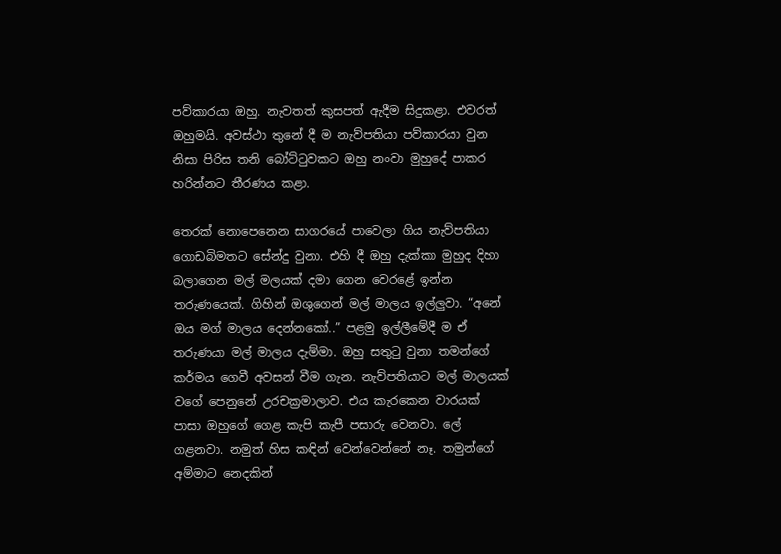පව්කාරයා ඔහු. නැවතත් කුසපත් ඇදීම සිදුකළා. එවරත් ඔහුමයි. අවස්ථා තුනේ දී ම නැව්පතියා පව්කාරයා වුන නිසා පිරිස තනි බෝට්ටුවකට ඔහු නංවා මුහුදේ පාකර හරින්නට තීරණය කළා.

තෙරක් නොපෙනෙන සාගරයේ පාවෙලා ගිය නැව්පතියා ගොඩබිමතට සේන්දු වුනා. එහි දී ඔහු දැක්කා මුහුද දිහා බලාගෙන මල් මලයක් දමා ගෙන වෙරළේ ඉන්න තරුණයෙක්. ගිහින් ඔශුගෙන් මල් මාලය ඉල්ලුවා. “අනේ ඔය මග් මාලය දෙන්නකෝ..” පළමු ඉල්ලීමේදී ම ඒ තරුණයා මල් මාලය දැම්මා. ඔහු සතුටු වුනා තමන්ගේ කර්මය ගෙවී අවසන් වීම ගැන. නැව්පතියාට මල් මාලයක් වගේ පෙනුනේ උරචක්‍රමාලාව. එය කැරකෙන වාරයක් පාසා ඔහුගේ ගෙළ කැපි කැපී පසාරු වෙනවා. ලේ ගළනවා. නමුත් හිස කඳින් වෙන්වෙන්නේ නෑ. තමුන්ගේ අම්මාට නෙදකින්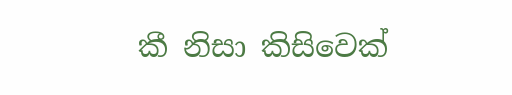කී නිසා කිසිවෙක්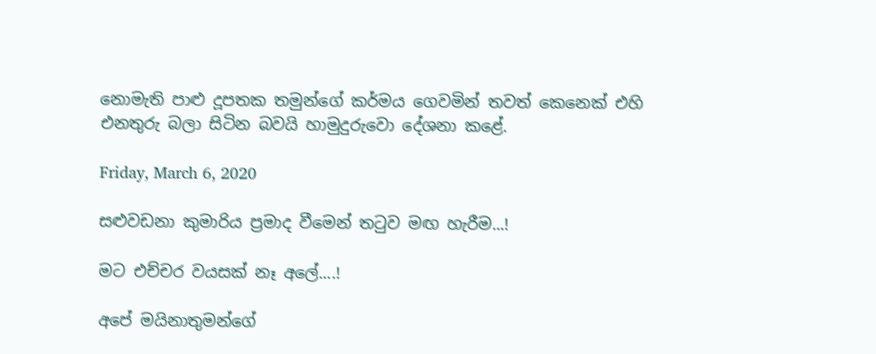නොමැති පාළු දූපතක තමුන්ගේ කර්මය ගෙවමින් තවත් කෙනෙක් එහි එනතුරු බලා සිටින බවයි හාමුදුරුවො දේශනා කළේ.

Friday, March 6, 2020

සළුවඩනා කුමාරිය ප්‍රමාද වීමෙන් තටුව මඟ හැරීම...!

මට එච්චර වයසක් නෑ අලේ....!

අපේ මයිනාතුමන්ගේ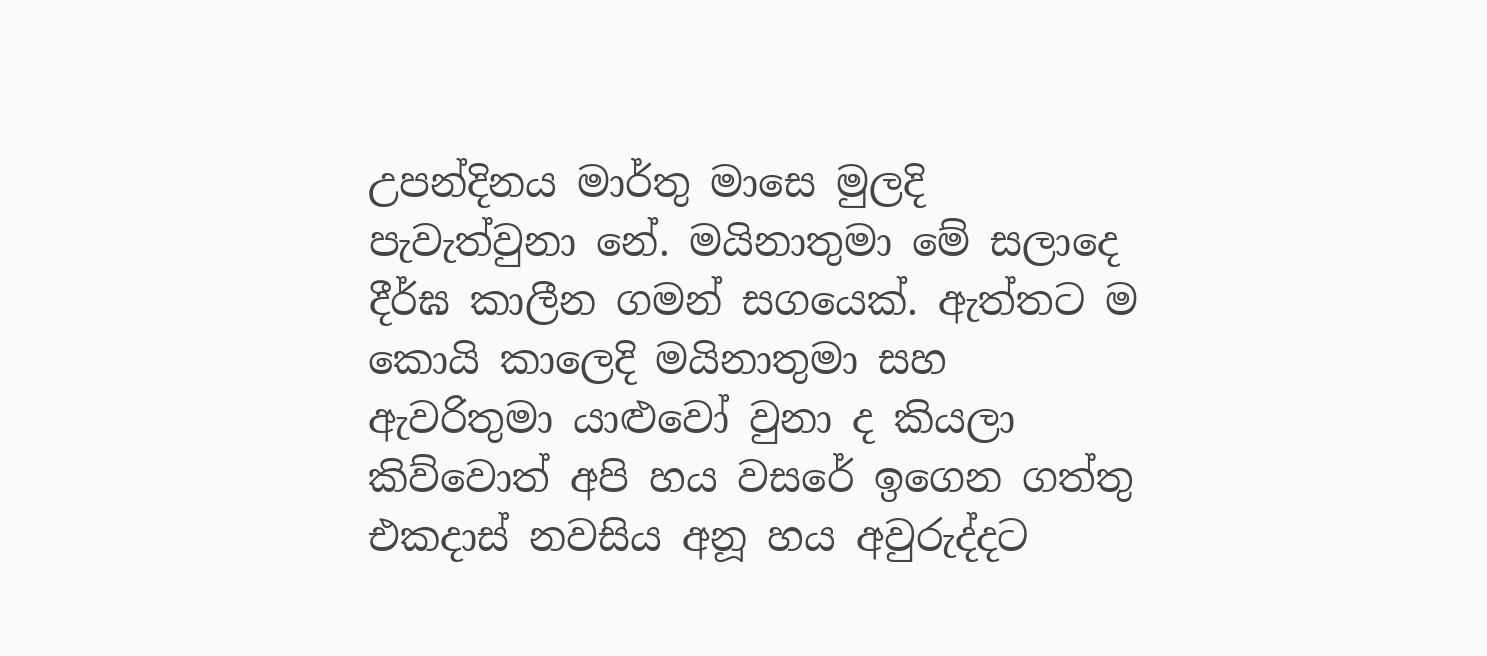උපන්දිනය මාර්තු මාසෙ මුලදි පැවැත්වුනා නේ. මයිනාතුමා මේ සලාදෙ දීර්ඝ කාලීන ගමන් සගයෙක්. ඇත්තට ම කොයි කාලෙදි මයිනාතුමා සහ ඇවරිතුමා යාළුවෝ වුනා ද කියලා කිව්වොත් අපි හය වසරේ ඉගෙන ගත්තු එකදාස් නවසිය අනූ හය අවුරුද්දට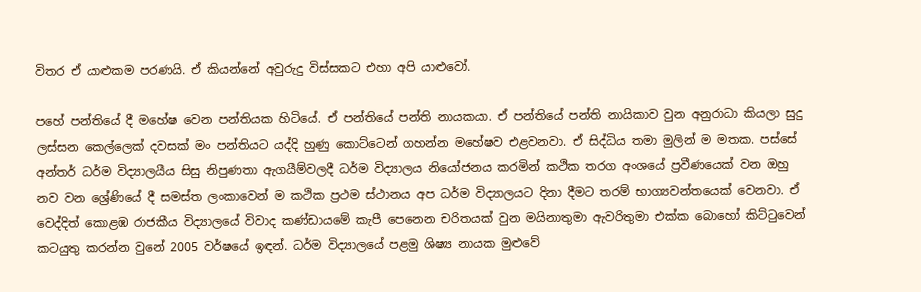විතර ඒ යාළුකම පරණයි. ඒ කියන්නේ අවුරුදු විස්සකට එහා අපි යාළුවෝ.

පහේ පන්තියේ දී මහේෂ වෙන පන්තියක හිටියේ. ඒ පන්තියේ පන්ති නායකයා. ඒ පන්තියේ පන්ති නායිකාව වුන අනුරාධා කියලා සුදු ලස්සන කෙල්ලෙක් දවසක් මං පන්තියට යද්දි හුණු කොට්ටෙන් ගහන්න මහේෂව එළවනවා. ඒ සිද්ධිය තමා මුලින් ම මතක. පස්සේ අන්තර් ධර්ම විද්‍යාලයීය සිසු නිපුණතා ඇගයීම්වලදී ධර්ම විද්‍යාලය නියෝජනය කරමින් කථික තරග අංශයේ ප්‍රවීණයෙක් වන ඔහු නව වන ශ්‍රේණියේ දී සමස්ත ලංකාවෙන් ම කථික ප්‍රථම ස්ථානය අප ධර්ම විද්‍යාලයට දිනා දීමට තරම් භාග්‍යවන්තයෙක් වෙනවා. ඒ වෙද්දිත් කොළඹ රාජකීය විද්‍යාලයේ විවාද කණ්ඩායමේ කැපී පෙනෙන චරිතයක් වුන මයිනාතුමා ඇවරිතුමා එක්ක බොහෝ කිට්ටුවෙන් කටයුතු කරන්න වුනේ 2005 වර්ෂයේ ඉඳන්. ධර්ම විද්‍යාලයේ පළමු ශිෂ්‍ය නායක මුළුවේ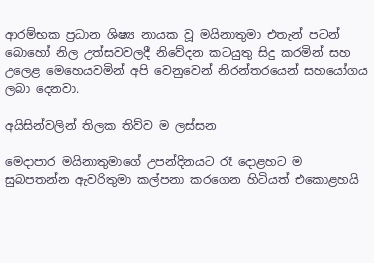ආරම්භක ප්‍රධාන ශිෂ්‍ය නායක වූ මයිනාතුමා එතැන් පටන් බොහෝ නිල උත්සවවලදී නිවේදන කටයුතු සිදු කරමින් සහ උලෙළ මෙහෙයවමින් අපි වෙනුවෙන් නිරන්තරයෙන් සහයෝගය ලබා දෙනවා.

අයිසින්වලින් තිලක තිව්ව ම ලස්සන

මෙදාපාර මයිනාතුමාගේ උපන්දිනයට රෑ දොළහට ම සුබපතන්න ඇවරිතුමා කල්පනා කරගෙන හිටියත් එකොළහයි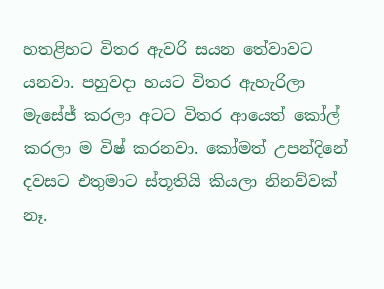හතළිහට විතර ඇවරි සයන තේවාවට යනවා. පහුවදා හයට විතර ඇහැරිලා මැසේජ් කරලා අටට විතර ආයෙත් කෝල් කරලා ම විෂ් කරනවා. කෝමත් උපන්දිනේ දවසට එතුමාට ස්තූතියි කියලා නිනව්වක් නෑ.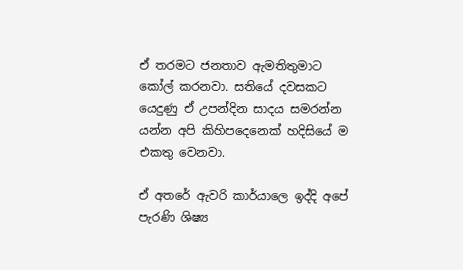ඒ තරමට ජනතාව ඇමතිතුමාට කෝල් කරනවා. සතියේ දවසකට යෙදුණු ඒ උපන්දින සාදය සමරන්න යන්න අපි කිහිපදෙනෙක් හදිසියේ ම එකතු වෙනවා.

ඒ අතරේ ඇවරි කාර්යාලෙ ඉද්දි අපේ පැරණි ශිෂ්‍ය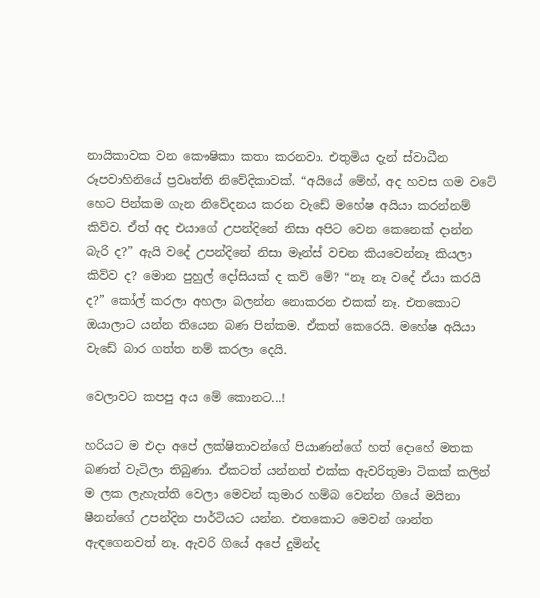නායිකාවක වන කෞෂිකා කතා කරනවා. එතුමිය දැන් ස්වාධීන රූපවාහිනියේ ප්‍රවෘත්ති නිවේදිකාවක්. “අයියේ මේහ්, අද හවස ගම වටේ හෙට පින්කම ගැන නිවේදනය කරන වැඩේ මහේෂ අයියා කරන්නම් කිව්ව. ඒත් අද එයාගේ උපන්දිනේ නිසා අපිට වෙන කෙනෙක් දාන්න බැරි ද?” ඇයි වදේ උපන්දිනේ නිසා මෑන්ස් වචන කියවෙන්නෑ කියලා කිව්ව ද? මොන පුහුල් දෝසියක් ද කව් මේ? “නෑ නෑ වදේ ඒයා කරයි ද?” කෝල් කරලා අහලා බලන්න නොකරන එකක් නෑ. එතකොට ඔයාලාට යන්න තියෙන බණ පින්කම. ඒකත් කෙරෙයි. මහේෂ අයියා වැඩේ බාර ගත්ත නම් කරලා දෙයි.

වෙලාවට කපපු අය ‌මේ ‌කොනට...!

හරියට ම එදා අපේ ලක්ෂිතාවන්ගේ පියාණන්ගේ හත් දොහේ මතක බණත් වැටිලා තිබුණා. ඒකටත් යන්නත් එක්ක ඇවරිතුමා ටිකක් කලින් ම ලක ලැහැත්ති වෙලා මෙවන් කුමාර හම්බ වෙන්න ගියේ මයිනා ෂීනන්ගේ උපන්දින පාර්ටියට යන්න. එතකොට මෙවන් ශාන්ත ඇඳගෙනවත් නෑ. ඇවරි ගියේ අපේ දුමින්ද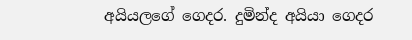අයියලගේ ගෙදර. දුමින්ද අයියා ගෙදර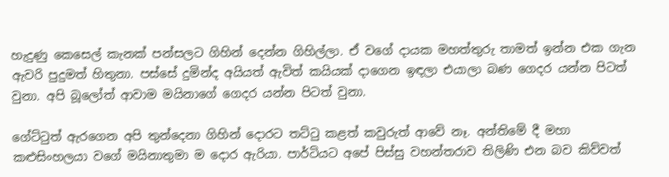හැදුණු කෙසෙල් කැනක් පන්සලට ගිහින් දෙන්න ගිහිල්ලා. ඒ වගේ දායක මහත්තුරු තාමත් ඉන්න එක ගැන ඇවරි පුදුමත් හිතුනා. පස්සේ දුමින්ද අයියත් ඇවිත් කයියක් දාගෙන ඉඳලා එයාලා බණ ගෙදර යන්න පිටත් වුනා. අපි බූලෝත් ආවාම මයිනාගේ ගෙදර යන්න පිටත් වුනා.

ගේට්ටුත් ඇරගෙන අපි තුන්දෙනා ගිහින් දොරට තට්ටු කළත් කවුරුත් ආවේ නෑ. අන්තිමේ දී මහා කළුසිංහලයා වගේ මයිනාතුමා ම දොර ඇරියා. පාර්ටියට අපේ පිස්සු වහන්තරාව තිලිණි එන බව කිව්වත්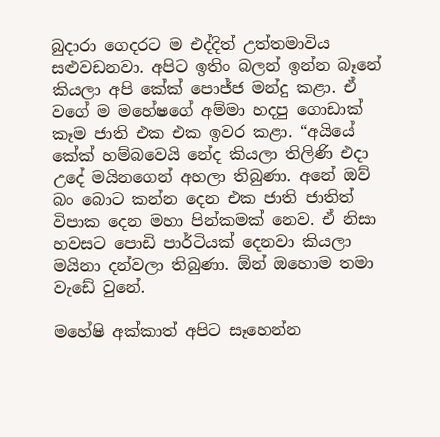බුදාරා ගෙදරට ම එද්දිත් උත්තමාවිය සළුවඩනවා. අපිට ඉතිං බලන් ඉන්න බෑනේ කියලා අපි කේක් පොජ්ජ මන්දු කළා. ඒ වගේ ම මහේෂගේ අම්මා හදපු ගොඩාක් කෑම ජාති එක එක ඉවර කළා. “අයියේ කේක් හම්බවෙයි නේද කියලා තිලිණි එදා උදේ මයිනගෙන් අහලා තිබුණා. අනේ ඔව් බං බොට කන්න දෙන එක ජාති ජාතිත් විපාක දෙන මහා පින්කමක් නෙව. ඒ නිසා හවසට පොඩි පාර්ටියක් දෙනවා කියලා මයිනා දන්වලා තිබුණා. ඕන් ඔහොම තමා වැඩේ වුනේ.

මහේෂි අක්කාත් අපිට සෑහෙන්න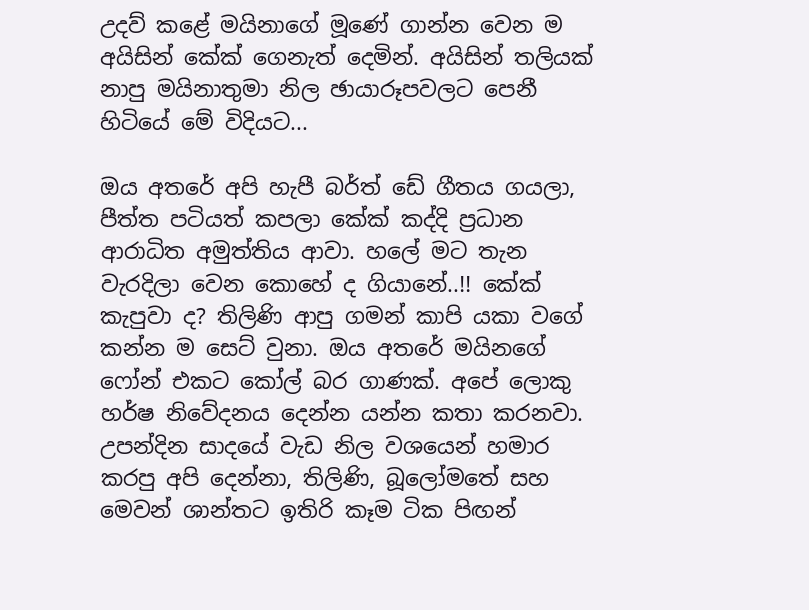උදව් කළේ මයිනාගේ මූණේ ගාන්න වෙන ම අයිසින් කේක් ගෙනැත් දෙමින්. අයිසින් තලියක් නාපු මයිනාතුමා නිල ඡායාරූපවලට පෙනී හිටියේ මේ විදියට...

ඔය අතරේ අපි හැපී බර්ත් ඩේ ගීතය ගයලා, පීත්ත පටියත් කපලා කේක් කද්දි ප්‍රධාන ආරාධිත අමුත්තිය ආවා. හලේ මට තැන වැරදිලා වෙන කොහේ ද ගියානේ..!! කේක් කැපුවා ද? තිලිණි ආපු ගමන් කාපි යකා වගේ කන්න ම සෙට් වුනා. ඔය අතරේ මයිනගේ ෆෝන් එකට කෝල් බර ගාණක්. අපේ ලොකු හර්ෂ නිවේදනය දෙන්න යන්න කතා කරනවා. උපන්දින සාදයේ වැඩ නිල වශයෙන් හමාර කරපු අපි දෙන්නා, තිලිණි, බූලෝමතේ සහ මෙවන් ශාන්තට ඉතිරි කෑම ටික පිඟන්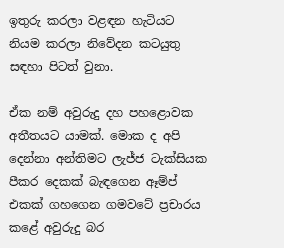ඉතුරු කරලා වළඳන හැටියට නියම කරලා නිවේදන කටයුතු සඳහා පිටත් වුනා.

ඒක නම් අවුරුදු දහ පහළොවක අතීතයට යාමක්. මොක ද අපි දෙන්නා අන්තිමට ලැජ්ජ ටැක්සියක පීකර දෙකක් බැඳගෙන ඈම්ප් එකක් ගහගෙන ගමවටේ ප්‍රචාරය කළේ අවුරුදු බර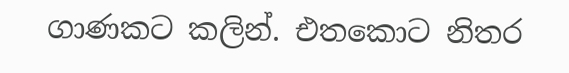ගාණකට කලින්. එතකොට නිතර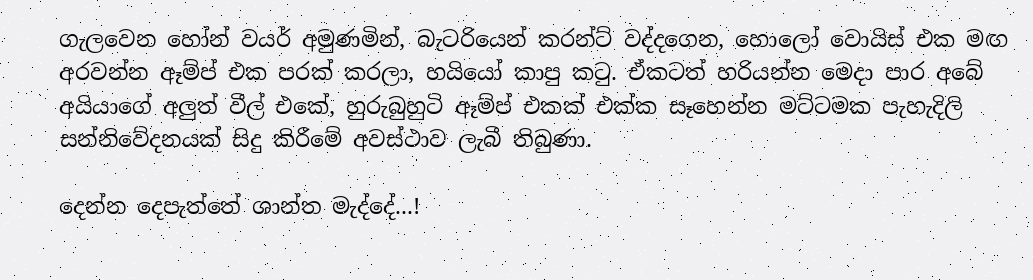ගැලවෙන හෝන් වයර් අමුණමින්, බැටරියෙන් කරන්ට් වද්දගෙන, හොලෝ වොයිස් එක මඟ අරවන්න ඈම්ප් එක පරක් කරලා, හයියෝ කාපු කටු. ඒකටත් හරියන්න මෙදා පාර අබේ අයියාගේ අලුත් වීල් එකේ, හුරුබුහුටි ඈම්ප් එකක් එක්ක සෑහෙන්න මට්ටමක පැහැදිලි සන්නිවේදනයක් සිදු කිරීමේ අවස්ථාව ලැබී තිබුණා.

දෙන්න ‌දෙපැත්තේ ශාන්ත මැද්දේ...!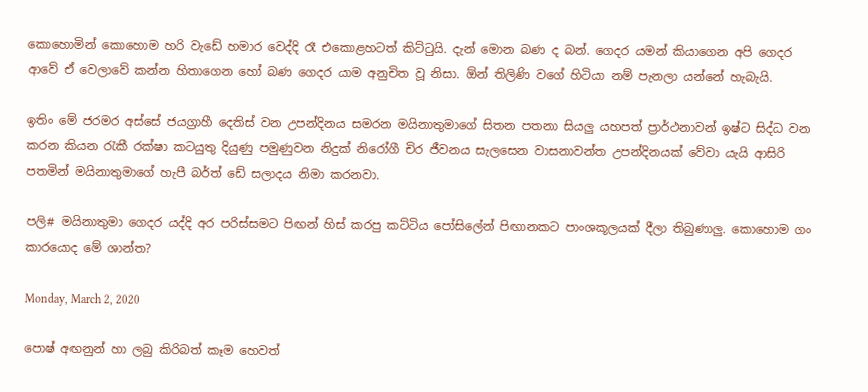කොහොමින් කොහොම හරි වැඩේ හමාර වෙද්දි රෑ එකොළහටත් කිට්ටුයි. දැන් මොන බණ ද බන්. ගෙදර යමන් කියාගෙන අපි ගෙදර ආවේ ඒ වෙලාවේ කන්න හිතාගෙන හෝ බණ ගෙදර යාම අනුචිත වූ නිසා. ඕන් තිලිණි වගේ හිටියා නම් පැනලා යන්නේ හැබැයි.

ඉතිං මේ ජරමර අස්සේ ජයග්‍රාහී දෙතිස් වන උපන්දිනය සමරන මයිනාතුමාගේ සිතන පතනා සියලු යහපත් ප්‍රාර්ථනාවන් ඉෂ්ට සිද්ධ වන කරන කියන රැකී රක්ෂා කටයුතු දියුණු පමුණුවන නිදුක් නිරෝගී චිර ජීවනය සැලසෙන වාසනාවන්ත උපන්දිනයක් වේවා යැයි ආසිරි පතමින් මයිනාතුමාගේ හැපී බර්ත් ඩේ සලාදය නිමා කරනවා.

පලි# මයිනාතුමා ගෙදර යද්දි අර පරිස්සමට පිඟන් හිස් කරපු කට්ටිය පෝසිලේන් පිඟානකට පාංශකූලයක් දීලා තිබුණාලු. කොහොම ගං කාරයොද මේ ශාන්ත?

Monday, March 2, 2020

පොෂ් අඟනුන් හා ලබු කිරිබත් කෑම හෙවත්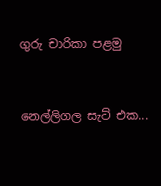ගුරු චාරිකා පළමු


නෙල්ලිගල සැට් එක...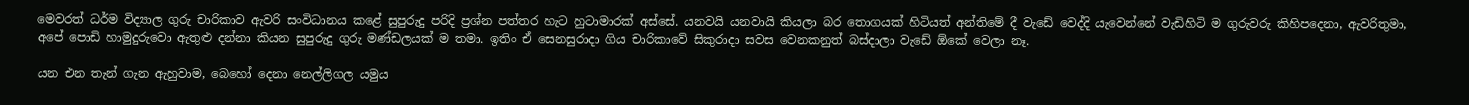මෙවරත් ධර්ම විද්‍යාල ගුරු චාරිකාව ඇවරි සංවිධානය කළේ සුපුරුදු පරිදි ප්‍රශ්න පත්තර හැට හුටාමාරක් අස්සේ. යනවයි යනවායි කියලා බර තොගයක් හිටියත් අන්තිමේ දී වැඩේ වෙද්දි යැවෙන්නේ වැඩිහිටි ම ගුරුවරු කිහිපදෙනා, ඇවරිතුමා, අපේ පොඩි හාමුදුරුවො ඇතුළු දන්නා කියන සුපුරුදු ගුරු මණ්ඩලයක් ම තමා. ඉතිං ඒ සෙනසුරාදා ගිය චාරිකාවේ සිකුරාදා සවස වෙනකනුත් බස්දාලා වැඩේ ඕකේ වෙලා නෑ.

යන එන තැන් ගැන ඇහුවාම, බෙහෝ දෙනා නෙල්ලිගල යමුය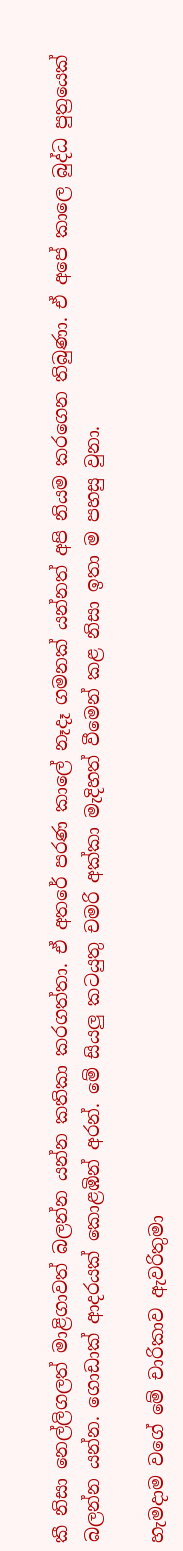කී නිසා නෙල්ලිගලත් මාළිගාවත් බලන්න යන්න කතිකා කරගත්තා. ඒ අතරේ පරණ කාලේ නෑදෑ ගමනක් යන්නත් අපි නියම කරගෙන තිබුණා. ඒ අපේ කාලෙ බුද්ධ පුත්‍රයෙක් බලන්න යන්න. ගොඩාක් ආදරයක් කොළඹින් අරන්. මේ සියලු කටයුතු චමරි අක්කා මැදිහත් වීමෙන් කළ නිසා ඉතා ම පහසු වුනා.

හැමදාම වගේ මේ චාරිකාව ඇවරිතුමා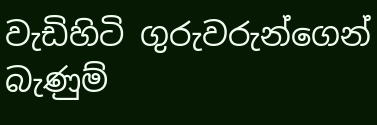වැඩිහිටි ගුරුවරුන්ගෙන් බැණුම්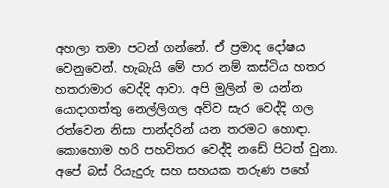අහලා තමා පටන් ගන්නේ. ඒ ප්‍රමාද දෝෂය වෙනුවෙන්. හැබැයි මේ පාර නම් කස්ටිය හතර හතරාමාර වෙද්දි ආවා. අපි මුලින් ම යන්න යොදාගත්තු නෙල්ලිගල අව්ව සැර වෙද්දි ගල රත්වෙන නිසා පාන්දරින් යන තරමට හොඳා. කොහොම හරි පහවිතර වෙද්දි නඩේ පිටත් වුනා. අපේ බස් රියැදුරු සහ සහයක තරුණ පහේ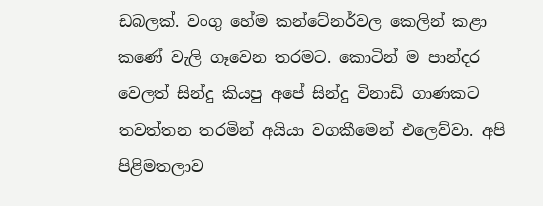ඩබලක්. වංගු හේම කන්ටේනර්වල කෙලින් කළා කණේ වැලි ගෑවෙන තරමට. කොටින් ම පාන්දර වෙලත් සින්දු කියපු අපේ සින්දු විනාඩි ගාණකට තවත්තන තරමින් අයියා වගකීමෙන් එලෙව්වා. අපි පිළිමතලාව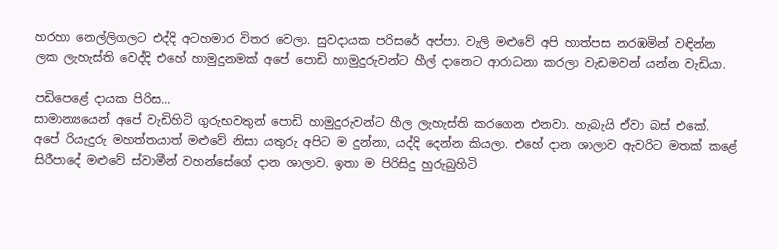හරහා නෙල්ලිගලට එද්දි අටහමාර විතර වෙලා. සුවදායක පරිසරේ අප්පා. වැලි මළුවේ අපි හාත්පස නරඹමින් වඳින්න ලක ලැහැස්ති වෙද්දි එහේ හාමුදුනමක් අපේ පොඩි හාමුදුරුවන්ට හීල් දානෙට ආරාධනා කරලා වැඩමවන් යන්න වැඩියා.

පඩිපෙළේ දායක පිරිස...
සාමාන්‍යයෙන් අපේ වැඩිහිටි ගුරුභවතුන් පොඩි හාමුදුරුවන්ට හීල ලැහැස්ති කරගෙන එනවා. හැබැයි ඒවා බස් එකේ. අපේ රියැදුරු මහත්තයාත් මළුවේ නිසා යතුරු අපිට ම දුන්නා, යද්දි දෙන්න කියලා. එහේ දාන ශාලාව ඇවරිට මතක් කළේ සිරීපාදේ මළුවේ ස්වාමීන් වහන්සේගේ දාන ශාලාව. ඉතා ම පිරිසිදු හුරුබුහිටි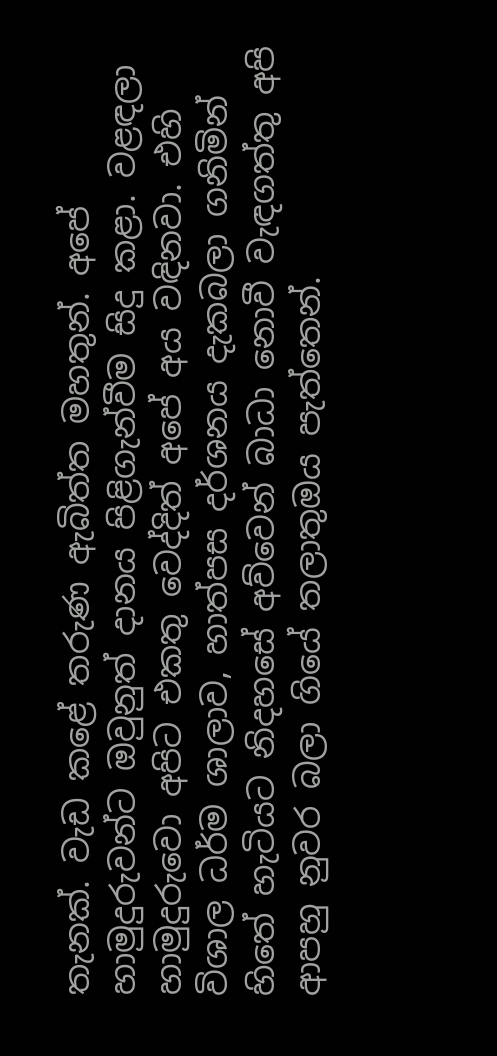තැනක්. වැඩ කළේ තරුණ ඇබිත්ත මහතුන්. අපේ හාමුදුරුවන්ට ඔවුනුත් දානය පිළිගැන්වීම සිදු කළා. වළඳලා හාමුදුරුවො අපිට එකතු වෙද්දිත් අපේ අය වඳිනවා. එහි විශාල ධර්ම ශාලාව, හාත්පස දර්ශනය දැකබලා ගනිමින් හිතේ හැටියට නිදහසේ අව්වෙන් බාධා නොවී වැඳගත්තු අපි ආපහු නුවර බලා ගියේ තලාතුඔය පැත්තෙන්.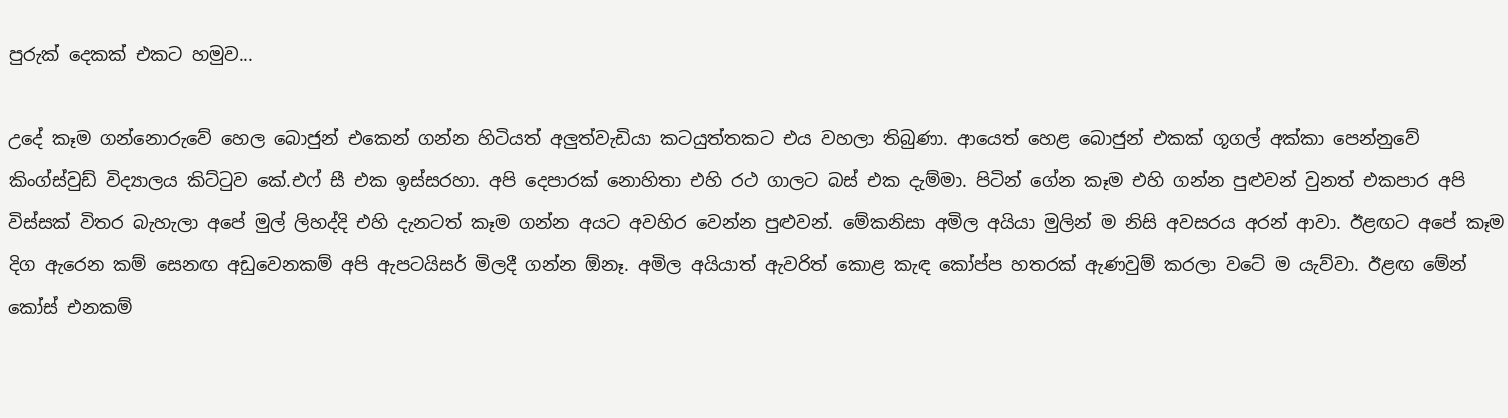පුරුක් ‌දෙකක් එකට හමුව...

උදේ කෑම ගන්නොරුවේ හෙල බොජුන් එකෙන් ගන්න හිටියත් අලුත්වැඩියා කටයුත්තකට එය වහලා තිබුණා. ආයෙත් හෙළ බොජුන් එකක් ගූගල් අක්කා පෙන්නුවේ කිංග්ස්වුඩ් විද්‍යාලය කිට්ටුව කේ.එෆ් සී එක ඉස්සරහා. අපි දෙපාරක් නොහිතා එහි රථ ගාලට බස් එක දැම්මා. පිටින් ගේන කෑම එහි ගන්න පුළුවන් වුනත් එකපාර අපි විස්සක් විතර බැහැලා අපේ මුල් ලිහද්දි එහි දැනටත් කෑම ගන්න අයට අවහිර වෙන්න පුළුවන්. මේකනිසා අමිල අයියා මුලින් ම නිසි අවසරය අරන් ආවා. ඊළඟට අපේ කෑම දිග ඇරෙන කම් සෙනඟ අඩුවෙනකම් අපි ඇපටයිසර් මිලදී ගන්න ඕනෑ. අමිල අයියාත් ඇවරිත් කොළ කැඳ කෝප්ප හතරක් ඇණවුම් කරලා වටේ ම යැව්වා. ඊළඟ මේන් කෝස් එනකම්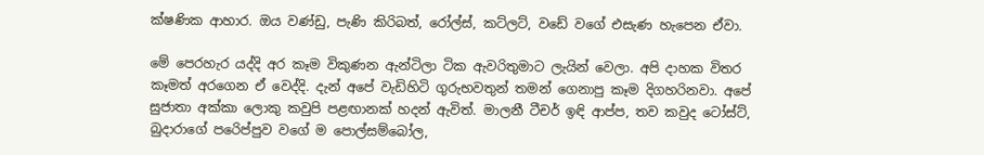ක්ෂණික ආහාර. ඔය වණ්ඩු, පැණි කිරිබත්, රෝල්ස්, කට්ලට්, වඩේ වගේ එසැණ හැපෙන ඒවා.

මේ පෙරහැර යද්දි අර කෑම විකුණන ඇන්ටිලා ටික ඇවරිතුමාට ලැයින් වෙලා. අපි දාහක විතර කෑමත් අරගෙන ඒ වෙද්දි. දැන් අපේ වැඩිහිටි ගුරුභවතුන් තමන් ගෙනාපු කෑම දිගහරිනවා. අපේ සුජාතා අක්කා ලොකු කවුපි පළඟානක් හදන් ඇවිත්. මාලනී ටීචර් ඉඳි ආප්ප, තව කවුද ටෝස්ට්, බුදාරාගේ පරෙිප්පුව වගේ ම පොල්සම්බෝල,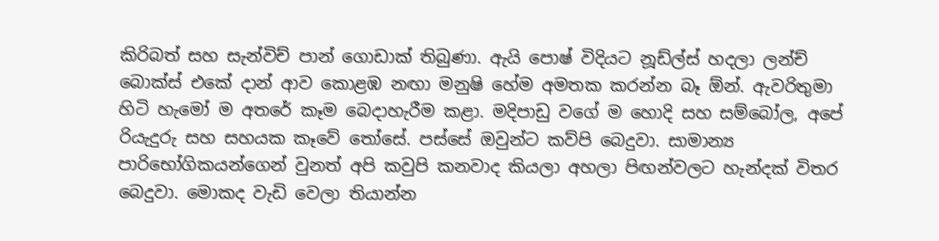කිරිබත් සහ සැන්විච් පාන් ගොඩාක් තිබුණා. ඇයි පොෂ් විදියට නූඩ්ල්ස් හදලා ලන්ච් බොක්ස් එකේ දාන් ආව කොළඹ නඟා මනුෂි හේම අමතක කරන්න බෑ ඕන්. ඇවරිතුමා හිටි හැමෝ ම අතරේ කෑම බෙදාහැරීම කළා. මදිපාඩු වගේ ම හොදි සහ සම්බෝල, අපේ රියැදුරු සහ සහයක කෑවේ තෝසේ. පස්සේ ඔවුන්ට කව්පි බෙදුවා. සාමාන්‍ය පාරිභෝගිකයන්ගෙන් වුනත් අපි කවුපි කනවාද කියලා අහලා පිඟන්වලට හැන්දක් විතර බෙදුවා. මොකද වැඩි වෙලා තියාන්න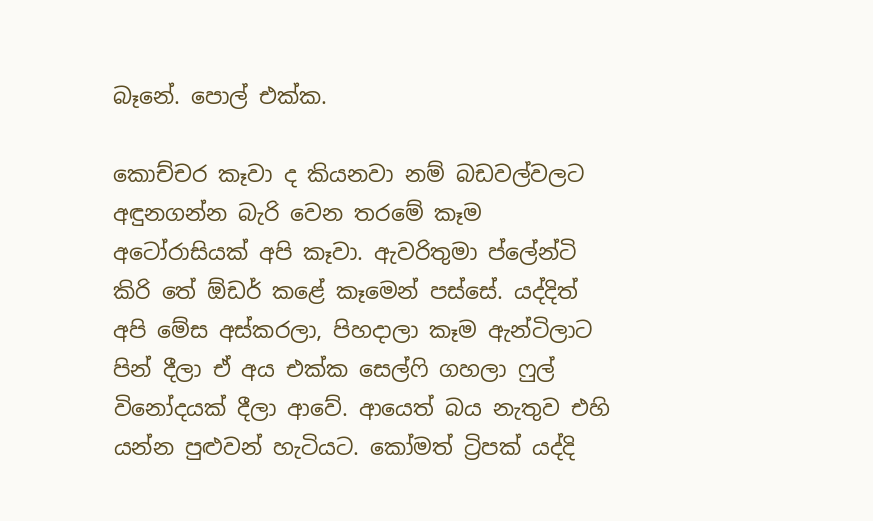බෑනේ. පොල් එක්ක.

කොච්චර කෑවා ද කියනවා නම් බඩවල්වලට අඳුනගන්න බැරි වෙන තරමේ කෑම අටෝරාසියක් අපි කෑවා. ඇවරිතුමා ප්ලේන්ටි කිරි තේ ඕඩර් කළේ කෑමෙන් පස්සේ. යද්දිත් අපි මේස අස්කරලා, පිහදාලා කෑම ඇන්ටිලාට පින් දීලා ඒ අය එක්ක සෙල්ෆි ගහලා ෆුල් විනෝදයක් දීලා ආවේ. ආයෙත් බය නැතුව එහි යන්න පුළුවන් හැටියට. කෝමත් ට්‍රිපක් යද්දි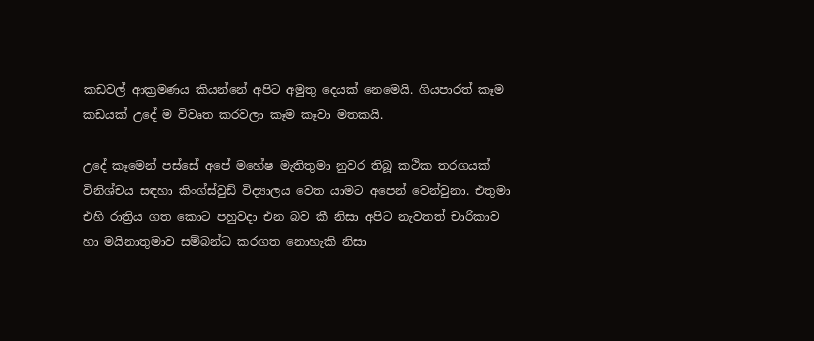කඩවල් ආක්‍රමණය කියන්නේ අපිට අමුතු දෙයක් නෙමෙයි. ගියපාරත් කෑම කඩයක් උදේ ම විවෘත කරවලා කෑම කෑවා මතකයි.

උදේ කෑමෙන් පස්සේ අපේ මහේෂ මැතිතුමා නුවර තිබූ කථික තරගයක් විනිශ්චය සඳහා කිංග්ස්වුඩ් විද්‍යාලය වෙත යාමට අපෙන් වෙන්වුනා. එතුමා එහි රාත්‍රිය ගත කොට පහුවදා එන බව කී නිසා අපිට නැවතත් චාරිකාව හා මයිනාතුමාව සම්බන්ධ කරගත නොහැකි නිසා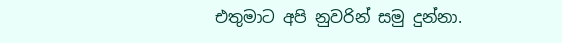එතුමාට අපි නුවරින් සමු දුන්නා.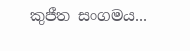කුජීත සංගමය...